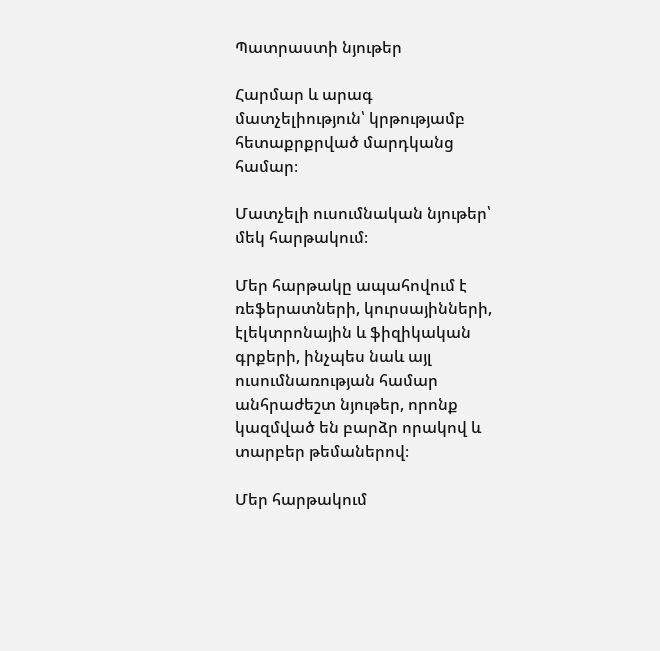Պատրաստի նյութեր

Հարմար և արագ մատչելիություն՝ կրթությամբ հետաքրքրված մարդկանց համար։

Մատչելի ուսումնական նյութեր՝ մեկ հարթակում։

Մեր հարթակը ապահովում է ռեֆերատների, կուրսայինների, էլեկտրոնային և ֆիզիկական գրքերի, ինչպես նաև այլ ուսումնառության համար անհրաժեշտ նյութեր, որոնք կազմված են բարձր որակով և տարբեր թեմաներով։

Մեր հարթակում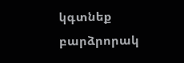կգտնեք բարձրորակ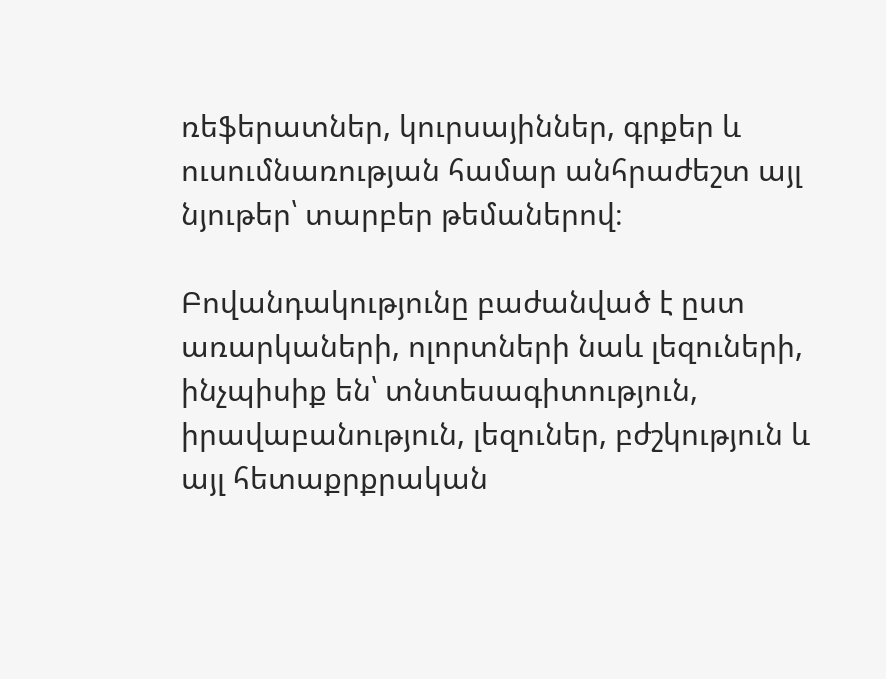ռեֆերատներ, կուրսայիններ, գրքեր և ուսումնառության համար անհրաժեշտ այլ նյութեր՝ տարբեր թեմաներով։

Բովանդակությունը բաժանված է ըստ առարկաների, ոլորտների նաև լեզուների, ինչպիսիք են՝ տնտեսագիտություն, իրավաբանություն, լեզուներ, բժշկություն և այլ հետաքրքրական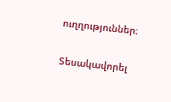ուղղություններ։

Տեսակավորել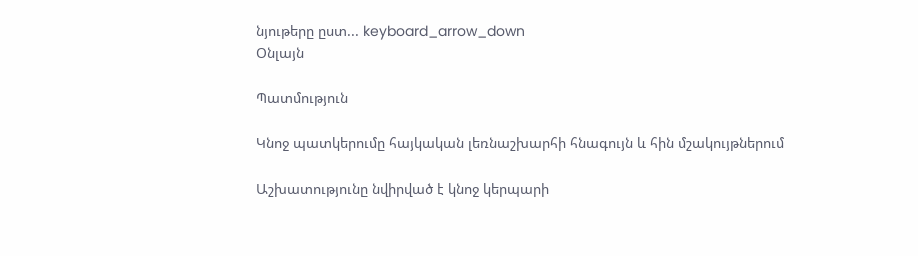նյութերը ըստ... keyboard_arrow_down
Օնլայն

Պատմություն

Կնոջ պատկերումը հայկական լեռնաշխարհի հնագույն և հին մշակույթներում

Աշխատությունը նվիրված է կնոջ կերպարի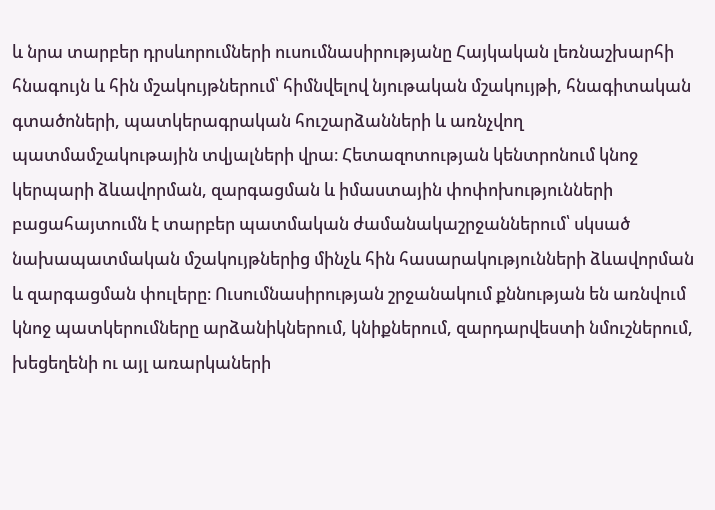և նրա տարբեր դրսևորումների ուսումնասիրությանը Հայկական լեռնաշխարհի հնագույն և հին մշակույթներում՝ հիմնվելով նյութական մշակույթի, հնագիտական գտածոների, պատկերագրական հուշարձանների և առնչվող պատմամշակութային տվյալների վրա։ Հետազոտության կենտրոնում կնոջ կերպարի ձևավորման, զարգացման և իմաստային փոփոխությունների բացահայտումն է տարբեր պատմական ժամանակաշրջաններում՝ սկսած նախապատմական մշակույթներից մինչև հին հասարակությունների ձևավորման և զարգացման փուլերը։ Ուսումնասիրության շրջանակում քննության են առնվում կնոջ պատկերումները արձանիկներում, կնիքներում, զարդարվեստի նմուշներում, խեցեղենի ու այլ առարկաների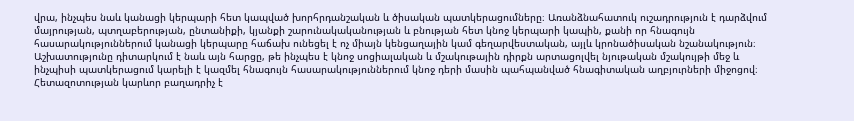վրա, ինչպես նաև կանացի կերպարի հետ կապված խորհրդանշական և ծիսական պատկերացումները։ Առանձնահատուկ ուշադրություն է դարձվում մայրության, պտղաբերության, ընտանիքի, կյանքի շարունակականության և բնության հետ կնոջ կերպարի կապին, քանի որ հնագույն հասարակություններում կանացի կերպարը հաճախ ունեցել է ոչ միայն կենցաղային կամ գեղարվեստական, այլև կրոնածիսական նշանակություն։ Աշխատությունը դիտարկում է նաև այն հարցը, թե ինչպես է կնոջ սոցիալական և մշակութային դիրքն արտացոլվել նյութական մշակույթի մեջ և ինչպիսի պատկերացում կարելի է կազմել հնագույն հասարակություններում կնոջ դերի մասին պահպանված հնագիտական աղբյուրների միջոցով։ Հետազոտության կարևոր բաղադրիչ է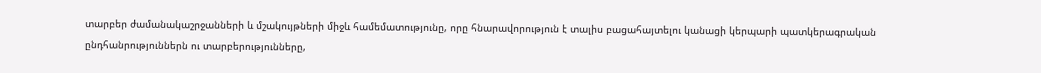տարբեր ժամանակաշրջանների և մշակույթների միջև համեմատությունը, որը հնարավորություն է տալիս բացահայտելու կանացի կերպարի պատկերագրական ընդհանրություններն ու տարբերությունները,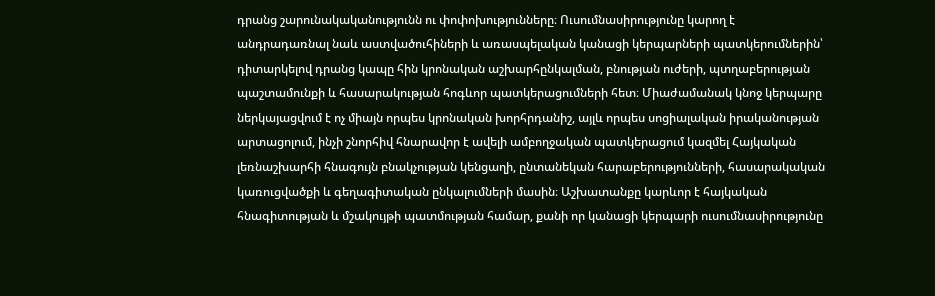դրանց շարունակականությունն ու փոփոխությունները։ Ուսումնասիրությունը կարող է անդրադառնալ նաև աստվածուհիների և առասպելական կանացի կերպարների պատկերումներին՝ դիտարկելով դրանց կապը հին կրոնական աշխարհընկալման, բնության ուժերի, պտղաբերության պաշտամունքի և հասարակության հոգևոր պատկերացումների հետ։ Միաժամանակ կնոջ կերպարը ներկայացվում է ոչ միայն որպես կրոնական խորհրդանիշ, այլև որպես սոցիալական իրականության արտացոլում, ինչի շնորհիվ հնարավոր է ավելի ամբողջական պատկերացում կազմել Հայկական լեռնաշխարհի հնագույն բնակչության կենցաղի, ընտանեկան հարաբերությունների, հասարակական կառուցվածքի և գեղագիտական ընկալումների մասին։ Աշխատանքը կարևոր է հայկական հնագիտության և մշակույթի պատմության համար, քանի որ կանացի կերպարի ուսումնասիրությունը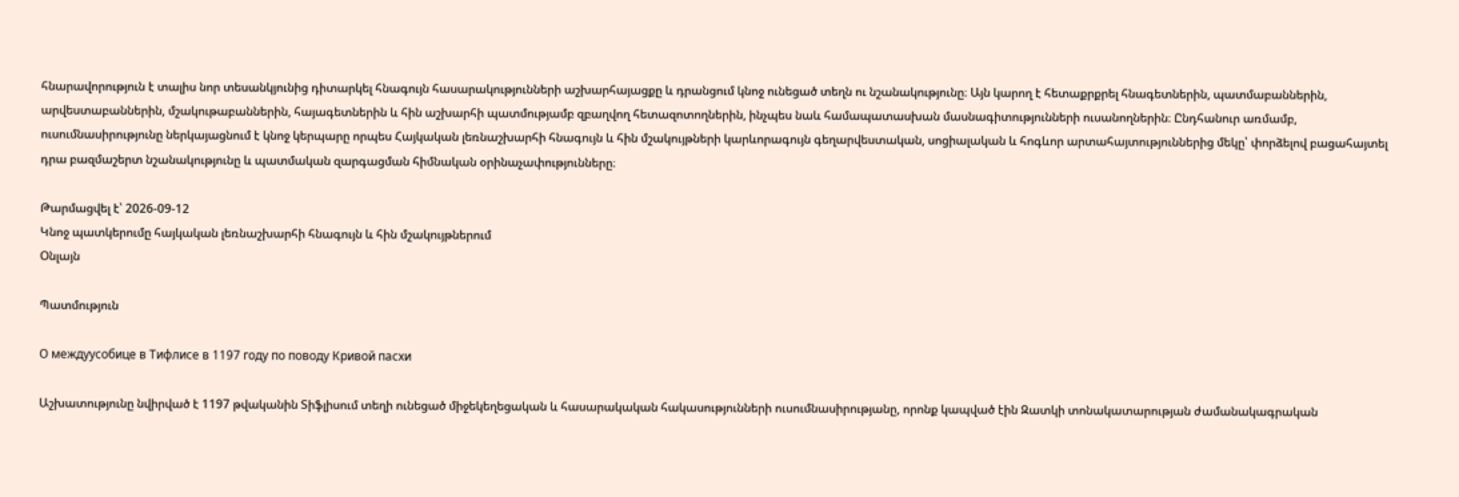հնարավորություն է տալիս նոր տեսանկյունից դիտարկել հնագույն հասարակությունների աշխարհայացքը և դրանցում կնոջ ունեցած տեղն ու նշանակությունը։ Այն կարող է հետաքրքրել հնագետներին, պատմաբաններին, արվեստաբաններին, մշակութաբաններին, հայագետներին և հին աշխարհի պատմությամբ զբաղվող հետազոտողներին, ինչպես նաև համապատասխան մասնագիտությունների ուսանողներին։ Ընդհանուր առմամբ, ուսումնասիրությունը ներկայացնում է կնոջ կերպարը որպես Հայկական լեռնաշխարհի հնագույն և հին մշակույթների կարևորագույն գեղարվեստական, սոցիալական և հոգևոր արտահայտություններից մեկը՝ փորձելով բացահայտել դրա բազմաշերտ նշանակությունը և պատմական զարգացման հիմնական օրինաչափությունները։

Թարմացվել է՝ 2026-09-12
Կնոջ պատկերումը հայկական լեռնաշխարհի հնագույն և հին մշակույթներում
Օնլայն

Պատմություն

О междуусобице в Тифлисе в 1197 году по поводу Кривой пасхи

Աշխատությունը նվիրված է 1197 թվականին Տիֆլիսում տեղի ունեցած միջեկեղեցական և հասարակական հակասությունների ուսումնասիրությանը, որոնք կապված էին Զատկի տոնակատարության ժամանակագրական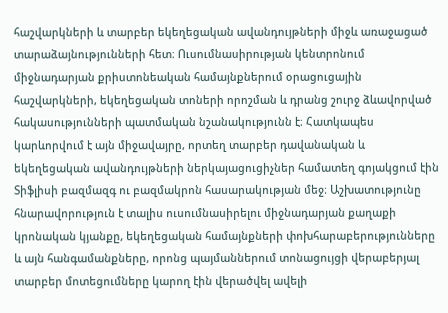հաշվարկների և տարբեր եկեղեցական ավանդույթների միջև առաջացած տարաձայնությունների հետ։ Ուսումնասիրության կենտրոնում միջնադարյան քրիստոնեական համայնքներում օրացուցային հաշվարկների, եկեղեցական տոների որոշման և դրանց շուրջ ձևավորված հակասությունների պատմական նշանակությունն է։ Հատկապես կարևորվում է այն միջավայրը, որտեղ տարբեր դավանական և եկեղեցական ավանդույթների ներկայացուցիչներ համատեղ գոյակցում էին Տիֆլիսի բազմազգ ու բազմակրոն հասարակության մեջ։ Աշխատությունը հնարավորություն է տալիս ուսումնասիրելու միջնադարյան քաղաքի կրոնական կյանքը, եկեղեցական համայնքների փոխհարաբերությունները և այն հանգամանքները, որոնց պայմաններում տոնացույցի վերաբերյալ տարբեր մոտեցումները կարող էին վերածվել ավելի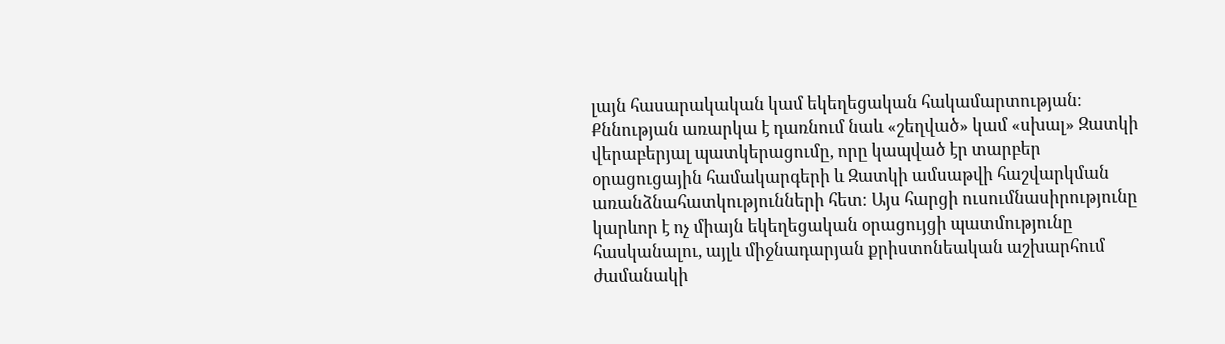լայն հասարակական կամ եկեղեցական հակամարտության։ Քննության առարկա է դառնում նաև «շեղված» կամ «սխալ» Զատկի վերաբերյալ պատկերացումը, որը կապված էր տարբեր օրացուցային համակարգերի և Զատկի ամսաթվի հաշվարկման առանձնահատկությունների հետ։ Այս հարցի ուսումնասիրությունը կարևոր է ոչ միայն եկեղեցական օրացույցի պատմությունը հասկանալու, այլև միջնադարյան քրիստոնեական աշխարհում ժամանակի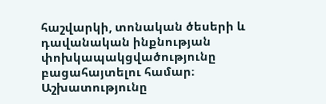հաշվարկի, տոնական ծեսերի և դավանական ինքնության փոխկապակցվածությունը բացահայտելու համար։ Աշխատությունը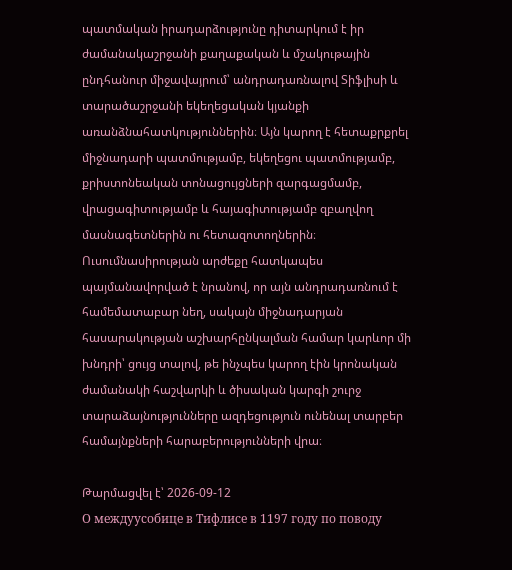պատմական իրադարձությունը դիտարկում է իր ժամանակաշրջանի քաղաքական և մշակութային ընդհանուր միջավայրում՝ անդրադառնալով Տիֆլիսի և տարածաշրջանի եկեղեցական կյանքի առանձնահատկություններին։ Այն կարող է հետաքրքրել միջնադարի պատմությամբ, եկեղեցու պատմությամբ, քրիստոնեական տոնացույցների զարգացմամբ, վրացագիտությամբ և հայագիտությամբ զբաղվող մասնագետներին ու հետազոտողներին։ Ուսումնասիրության արժեքը հատկապես պայմանավորված է նրանով, որ այն անդրադառնում է համեմատաբար նեղ, սակայն միջնադարյան հասարակության աշխարհընկալման համար կարևոր մի խնդրի՝ ցույց տալով, թե ինչպես կարող էին կրոնական ժամանակի հաշվարկի և ծիսական կարգի շուրջ տարաձայնությունները ազդեցություն ունենալ տարբեր համայնքների հարաբերությունների վրա։

Թարմացվել է՝ 2026-09-12
О междуусобице в Тифлисе в 1197 году по поводу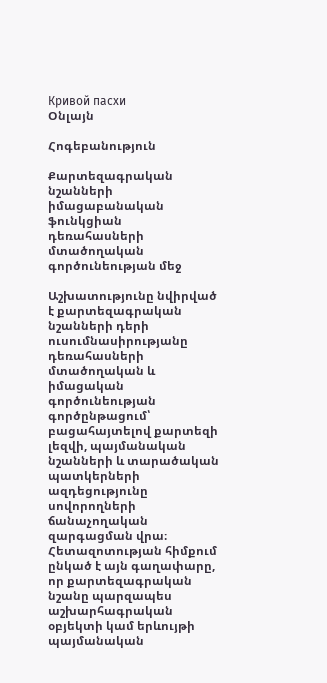Кривой пасхи
Օնլայն

Հոգեբանություն

Քարտեզագրական նշանների իմացաբանական ֆունկցիան դեռահասների մտածողական գործունեության մեջ

Աշխատությունը նվիրված է քարտեզագրական նշանների դերի ուսումնասիրությանը դեռահասների մտածողական և իմացական գործունեության գործընթացում՝ բացահայտելով քարտեզի լեզվի, պայմանական նշանների և տարածական պատկերների ազդեցությունը սովորողների ճանաչողական զարգացման վրա։ Հետազոտության հիմքում ընկած է այն գաղափարը, որ քարտեզագրական նշանը պարզապես աշխարհագրական օբյեկտի կամ երևույթի պայմանական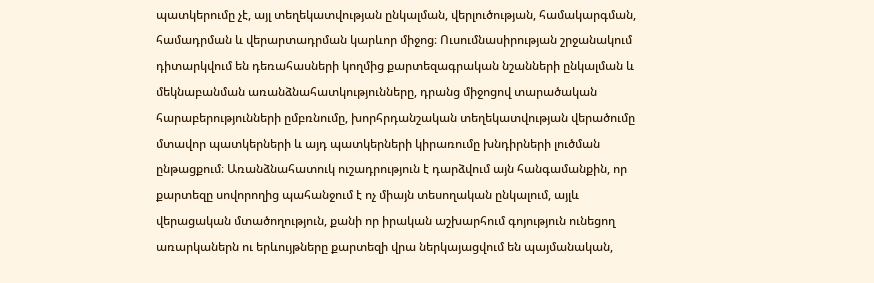պատկերումը չէ, այլ տեղեկատվության ընկալման, վերլուծության, համակարգման, համադրման և վերարտադրման կարևոր միջոց։ Ուսումնասիրության շրջանակում դիտարկվում են դեռահասների կողմից քարտեզագրական նշանների ընկալման և մեկնաբանման առանձնահատկությունները, դրանց միջոցով տարածական հարաբերությունների ըմբռնումը, խորհրդանշական տեղեկատվության վերածումը մտավոր պատկերների և այդ պատկերների կիրառումը խնդիրների լուծման ընթացքում։ Առանձնահատուկ ուշադրություն է դարձվում այն հանգամանքին, որ քարտեզը սովորողից պահանջում է ոչ միայն տեսողական ընկալում, այլև վերացական մտածողություն, քանի որ իրական աշխարհում գոյություն ունեցող առարկաներն ու երևույթները քարտեզի վրա ներկայացվում են պայմանական,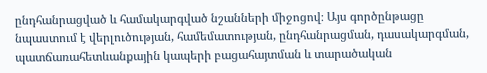ընդհանրացված և համակարգված նշանների միջոցով։ Այս գործընթացը նպաստում է վերլուծության, համեմատության, ընդհանրացման, դասակարգման, պատճառահետևանքային կապերի բացահայտման և տարածական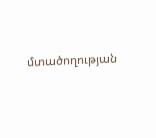մտածողության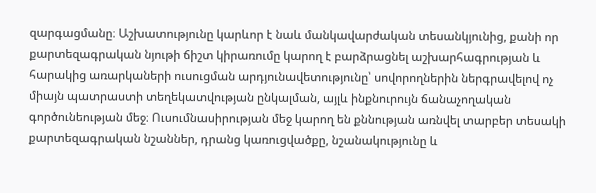զարգացմանը։ Աշխատությունը կարևոր է նաև մանկավարժական տեսանկյունից, քանի որ քարտեզագրական նյութի ճիշտ կիրառումը կարող է բարձրացնել աշխարհագրության և հարակից առարկաների ուսուցման արդյունավետությունը՝ սովորողներին ներգրավելով ոչ միայն պատրաստի տեղեկատվության ընկալման, այլև ինքնուրույն ճանաչողական գործունեության մեջ։ Ուսումնասիրության մեջ կարող են քննության առնվել տարբեր տեսակի քարտեզագրական նշաններ, դրանց կառուցվածքը, նշանակությունը և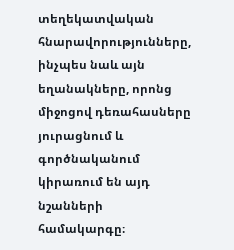տեղեկատվական հնարավորությունները, ինչպես նաև այն եղանակները, որոնց միջոցով դեռահասները յուրացնում և գործնականում կիրառում են այդ նշանների համակարգը։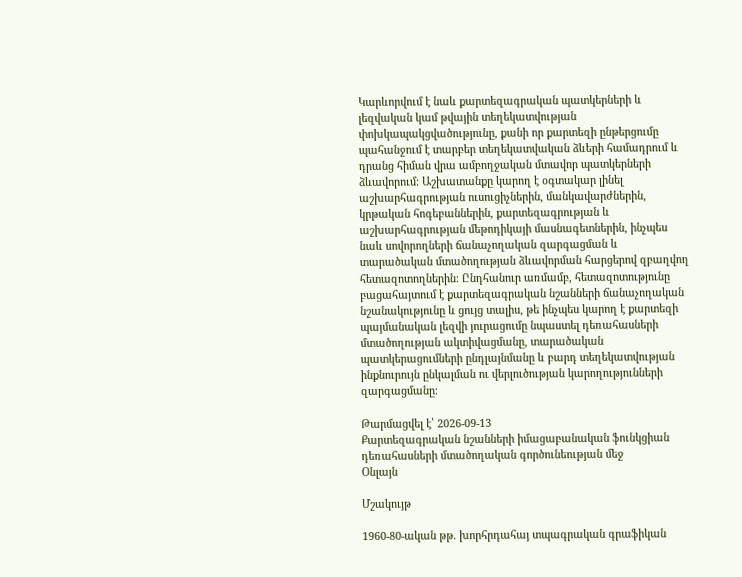Կարևորվում է նաև քարտեզագրական պատկերների և լեզվական կամ թվային տեղեկատվության փոխկապակցվածությունը, քանի որ քարտեզի ընթերցումը պահանջում է տարբեր տեղեկատվական ձևերի համադրում և դրանց հիման վրա ամբողջական մտավոր պատկերների ձևավորում։ Աշխատանքը կարող է օգտակար լինել աշխարհագրության ուսուցիչներին, մանկավարժներին, կրթական հոգեբաններին, քարտեզագրության և աշխարհագրության մեթոդիկայի մասնագետներին, ինչպես նաև սովորողների ճանաչողական զարգացման և տարածական մտածողության ձևավորման հարցերով զբաղվող հետազոտողներին։ Ընդհանուր առմամբ, հետազոտությունը բացահայտում է քարտեզագրական նշանների ճանաչողական նշանակությունը և ցույց տալիս, թե ինչպես կարող է քարտեզի պայմանական լեզվի յուրացումը նպաստել դեռահասների մտածողության ակտիվացմանը, տարածական պատկերացումների ընդլայնմանը և բարդ տեղեկատվության ինքնուրույն ընկալման ու վերլուծության կարողությունների զարգացմանը։

Թարմացվել է՝ 2026-09-13
Քարտեզագրական նշանների իմացաբանական ֆունկցիան դեռահասների մտածողական գործունեության մեջ
Օնլայն

Մշակույթ

1960-80-ական թթ. խորհրդահայ տպագրական գրաֆիկան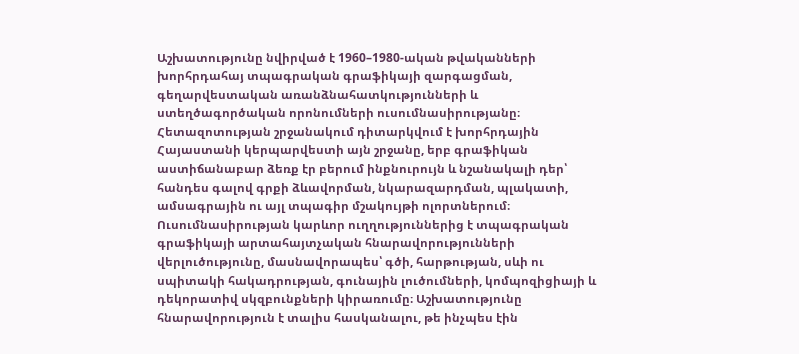Աշխատությունը նվիրված է 1960–1980-ական թվականների խորհրդահայ տպագրական գրաֆիկայի զարգացման, գեղարվեստական առանձնահատկությունների և ստեղծագործական որոնումների ուսումնասիրությանը։ Հետազոտության շրջանակում դիտարկվում է խորհրդային Հայաստանի կերպարվեստի այն շրջանը, երբ գրաֆիկան աստիճանաբար ձեռք էր բերում ինքնուրույն և նշանակալի դեր՝ հանդես գալով գրքի ձևավորման, նկարազարդման, պլակատի, ամսագրային ու այլ տպագիր մշակույթի ոլորտներում։ Ուսումնասիրության կարևոր ուղղություններից է տպագրական գրաֆիկայի արտահայտչական հնարավորությունների վերլուծությունը, մասնավորապես՝ գծի, հարթության, սևի ու սպիտակի հակադրության, գունային լուծումների, կոմպոզիցիայի և դեկորատիվ սկզբունքների կիրառումը։ Աշխատությունը հնարավորություն է տալիս հասկանալու, թե ինչպես էին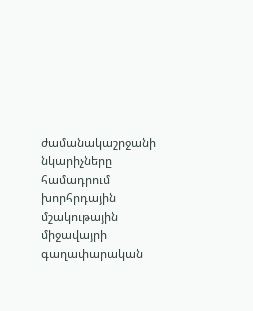ժամանակաշրջանի նկարիչները համադրում խորհրդային մշակութային միջավայրի գաղափարական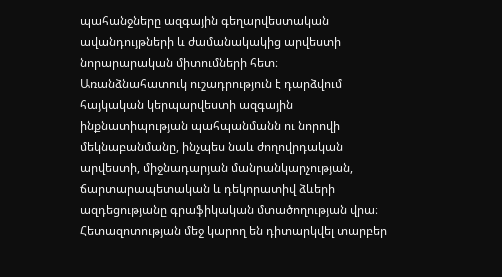պահանջները ազգային գեղարվեստական ավանդույթների և ժամանակակից արվեստի նորարարական միտումների հետ։ Առանձնահատուկ ուշադրություն է դարձվում հայկական կերպարվեստի ազգային ինքնատիպության պահպանմանն ու նորովի մեկնաբանմանը, ինչպես նաև ժողովրդական արվեստի, միջնադարյան մանրանկարչության, ճարտարապետական և դեկորատիվ ձևերի ազդեցությանը գրաֆիկական մտածողության վրա։ Հետազոտության մեջ կարող են դիտարկվել տարբեր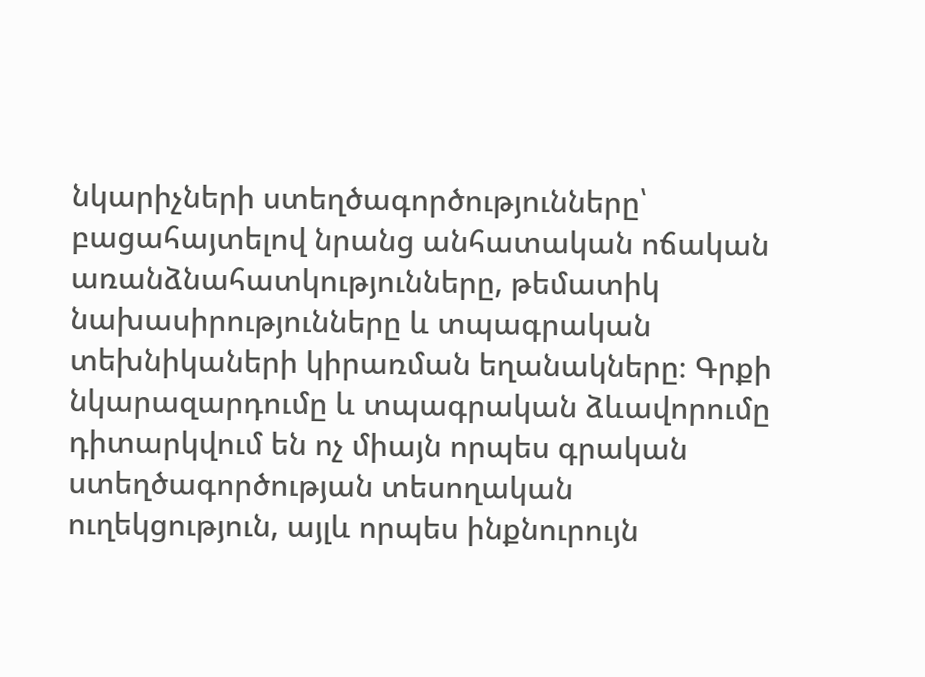նկարիչների ստեղծագործությունները՝ բացահայտելով նրանց անհատական ոճական առանձնահատկությունները, թեմատիկ նախասիրությունները և տպագրական տեխնիկաների կիրառման եղանակները։ Գրքի նկարազարդումը և տպագրական ձևավորումը դիտարկվում են ոչ միայն որպես գրական ստեղծագործության տեսողական ուղեկցություն, այլև որպես ինքնուրույն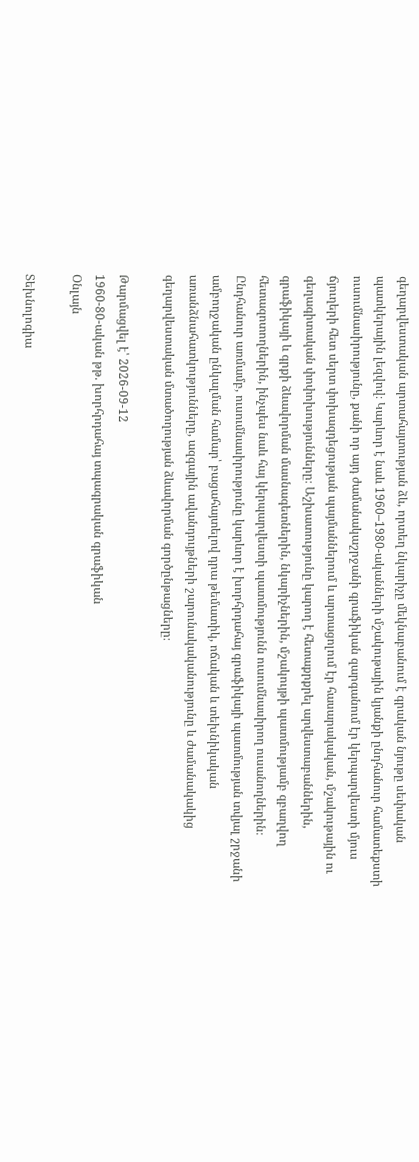գեղարվեստական արտահայտության ձև, որտեղ նկարիչը մեկնաբանում է գրական նյութը սեփական պատկերային լեզվով։ Կարևոր է նաև 1960–1980-ականների մշակութային կյանքի ընդհանուր համատեքստի ուսումնասիրությունը, քանի որ այդ ժամանակաշրջանի գրաֆիկան զարգանում էր կերպարվեստի մյուս ճյուղերի հետ սերտ փոխազդեցության պայմաններում և արտացոլում էր հասարակական, մշակութային ու գեղագիտական փոփոխությունները։ Աշխատությունը կարող է հետաքրքրել արվեստաբաններին, գրաֆիկայի և գրքի ձևավորման մասնագետներին, նկարիչներին, մշակույթի պատմությամբ զբաղվող հետազոտողներին, ինչպես նաև հայ կերպարվեստի պատմությունն ուսումնասիրող ուսանողներին։ Ընդհանուր առմամբ, ուսումնասիրությունը կարևոր է խորհրդահայ գրաֆիկայի պատմության տվյալ շրջանի ամբողջական ընկալման համար՝ բացահայտելով դրա թեմատիկ, ոճական և տեխնիկական առանձնահատկությունները, ազգային ավանդույթների շարունակականությունը և ժամանակակից գեղարվեստական մտածողության ձևավորման գործընթացները։

Թարմացվել է՝ 2026-09-12
1960-80-ական թթ. խորհրդահայ տպագրական գրաֆիկան
Օնլայն

Տեխնոլոգիա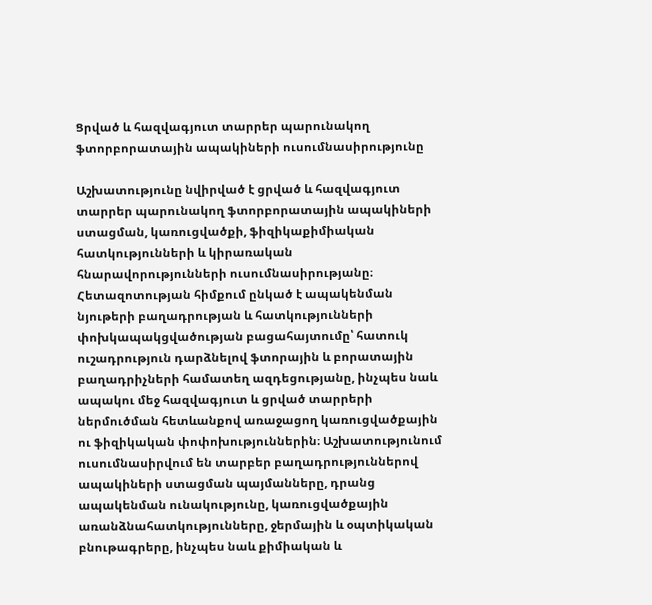Ցրված և հազվագյուտ տարրեր պարունակող ֆտորբորատային ապակիների ուսումնասիրությունը

Աշխատությունը նվիրված է ցրված և հազվագյուտ տարրեր պարունակող ֆտորբորատային ապակիների ստացման, կառուցվածքի, ֆիզիկաքիմիական հատկությունների և կիրառական հնարավորությունների ուսումնասիրությանը։ Հետազոտության հիմքում ընկած է ապակենման նյութերի բաղադրության և հատկությունների փոխկապակցվածության բացահայտումը՝ հատուկ ուշադրություն դարձնելով ֆտորային և բորատային բաղադրիչների համատեղ ազդեցությանը, ինչպես նաև ապակու մեջ հազվագյուտ և ցրված տարրերի ներմուծման հետևանքով առաջացող կառուցվածքային ու ֆիզիկական փոփոխություններին։ Աշխատությունում ուսումնասիրվում են տարբեր բաղադրություններով ապակիների ստացման պայմանները, դրանց ապակենման ունակությունը, կառուցվածքային առանձնահատկությունները, ջերմային և օպտիկական բնութագրերը, ինչպես նաև քիմիական և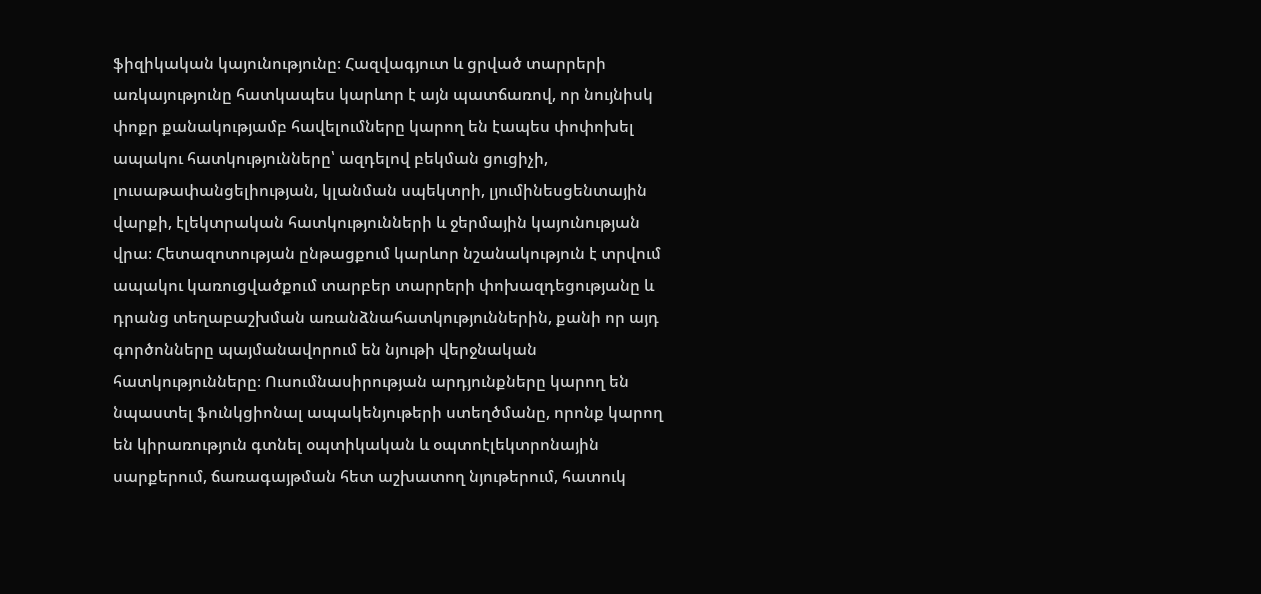ֆիզիկական կայունությունը։ Հազվագյուտ և ցրված տարրերի առկայությունը հատկապես կարևոր է այն պատճառով, որ նույնիսկ փոքր քանակությամբ հավելումները կարող են էապես փոփոխել ապակու հատկությունները՝ ազդելով բեկման ցուցիչի, լուսաթափանցելիության, կլանման սպեկտրի, լյումինեսցենտային վարքի, էլեկտրական հատկությունների և ջերմային կայունության վրա։ Հետազոտության ընթացքում կարևոր նշանակություն է տրվում ապակու կառուցվածքում տարբեր տարրերի փոխազդեցությանը և դրանց տեղաբաշխման առանձնահատկություններին, քանի որ այդ գործոնները պայմանավորում են նյութի վերջնական հատկությունները։ Ուսումնասիրության արդյունքները կարող են նպաստել ֆունկցիոնալ ապակենյութերի ստեղծմանը, որոնք կարող են կիրառություն գտնել օպտիկական և օպտոէլեկտրոնային սարքերում, ճառագայթման հետ աշխատող նյութերում, հատուկ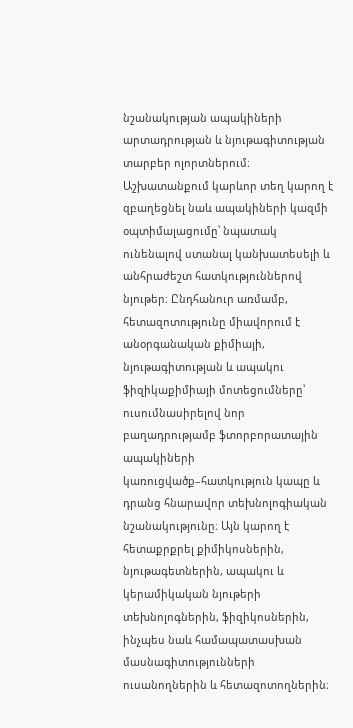նշանակության ապակիների արտադրության և նյութագիտության տարբեր ոլորտներում։ Աշխատանքում կարևոր տեղ կարող է զբաղեցնել նաև ապակիների կազմի օպտիմալացումը՝ նպատակ ունենալով ստանալ կանխատեսելի և անհրաժեշտ հատկություններով նյութեր։ Ընդհանուր առմամբ, հետազոտությունը միավորում է անօրգանական քիմիայի, նյութագիտության և ապակու ֆիզիկաքիմիայի մոտեցումները՝ ուսումնասիրելով նոր բաղադրությամբ ֆտորբորատային ապակիների կառուցվածք–հատկություն կապը և դրանց հնարավոր տեխնոլոգիական նշանակությունը։ Այն կարող է հետաքրքրել քիմիկոսներին, նյութագետներին, ապակու և կերամիկական նյութերի տեխնոլոգներին, ֆիզիկոսներին, ինչպես նաև համապատասխան մասնագիտությունների ուսանողներին և հետազոտողներին։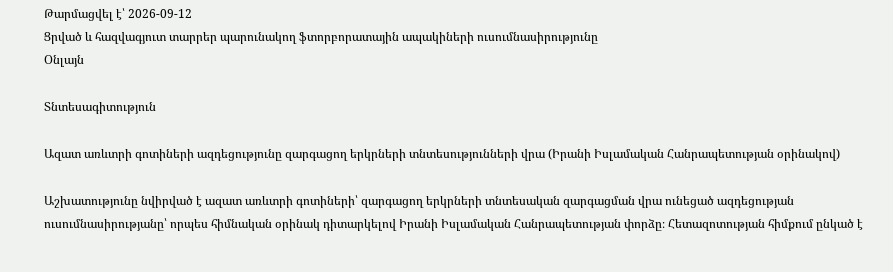Թարմացվել է՝ 2026-09-12
Ցրված և հազվագյուտ տարրեր պարունակող ֆտորբորատային ապակիների ուսումնասիրությունը
Օնլայն

Տնտեսագիտություն

Ազատ առևտրի գոտիների ազդեցությունը զարգացող երկրների տնտեսությունների վրա (Իրանի Իսլամական Հանրապետության օրինակով)

Աշխատությունը նվիրված է ազատ առևտրի գոտիների՝ զարգացող երկրների տնտեսական զարգացման վրա ունեցած ազդեցության ուսումնասիրությանը՝ որպես հիմնական օրինակ դիտարկելով Իրանի Իսլամական Հանրապետության փորձը։ Հետազոտության հիմքում ընկած է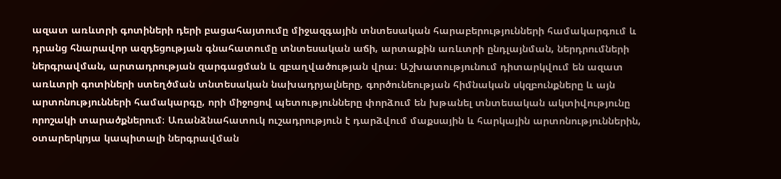ազատ առևտրի գոտիների դերի բացահայտումը միջազգային տնտեսական հարաբերությունների համակարգում և դրանց հնարավոր ազդեցության գնահատումը տնտեսական աճի, արտաքին առևտրի ընդլայնման, ներդրումների ներգրավման, արտադրության զարգացման և զբաղվածության վրա։ Աշխատությունում դիտարկվում են ազատ առևտրի գոտիների ստեղծման տնտեսական նախադրյալները, գործունեության հիմնական սկզբունքները և այն արտոնությունների համակարգը, որի միջոցով պետությունները փորձում են խթանել տնտեսական ակտիվությունը որոշակի տարածքներում։ Առանձնահատուկ ուշադրություն է դարձվում մաքսային և հարկային արտոնություններին, օտարերկրյա կապիտալի ներգրավման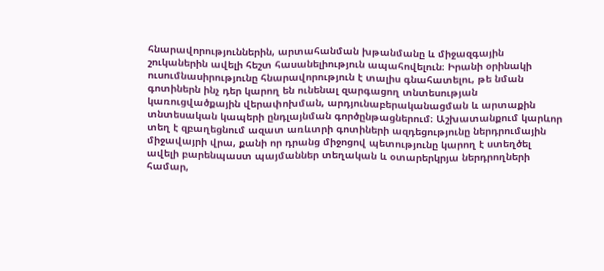հնարավորություններին, արտահանման խթանմանը և միջազգային շուկաներին ավելի հեշտ հասանելիություն ապահովելուն։ Իրանի օրինակի ուսումնասիրությունը հնարավորություն է տալիս գնահատելու, թե նման գոտիներն ինչ դեր կարող են ունենալ զարգացող տնտեսության կառուցվածքային վերափոխման, արդյունաբերականացման և արտաքին տնտեսական կապերի ընդլայնման գործընթացներում։ Աշխատանքում կարևոր տեղ է զբաղեցնում ազատ առևտրի գոտիների ազդեցությունը ներդրումային միջավայրի վրա, քանի որ դրանց միջոցով պետությունը կարող է ստեղծել ավելի բարենպաստ պայմաններ տեղական և օտարերկրյա ներդրողների համար,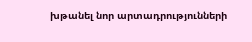խթանել նոր արտադրությունների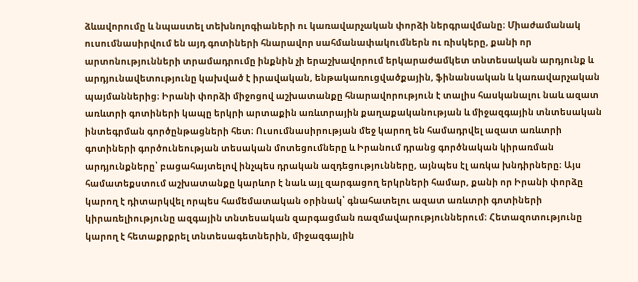ձևավորումը և նպաստել տեխնոլոգիաների ու կառավարչական փորձի ներգրավմանը։ Միաժամանակ ուսումնասիրվում են այդ գոտիների հնարավոր սահմանափակումներն ու ռիսկերը, քանի որ արտոնությունների տրամադրումը ինքնին չի երաշխավորում երկարաժամկետ տնտեսական արդյունք և արդյունավետությունը կախված է իրավական, ենթակառուցվածքային, ֆինանսական և կառավարչական պայմաններից։ Իրանի փորձի միջոցով աշխատանքը հնարավորություն է տալիս հասկանալու նաև ազատ առևտրի գոտիների կապը երկրի արտաքին առևտրային քաղաքականության և միջազգային տնտեսական ինտեգրման գործընթացների հետ։ Ուսումնասիրության մեջ կարող են համադրվել ազատ առևտրի գոտիների գործունեության տեսական մոտեցումները և Իրանում դրանց գործնական կիրառման արդյունքները՝ բացահայտելով ինչպես դրական ազդեցությունները, այնպես էլ առկա խնդիրները։ Այս համատեքստում աշխատանքը կարևոր է նաև այլ զարգացող երկրների համար, քանի որ Իրանի փորձը կարող է դիտարկվել որպես համեմատական օրինակ՝ գնահատելու ազատ առևտրի գոտիների կիրառելիությունը ազգային տնտեսական զարգացման ռազմավարություններում։ Հետազոտությունը կարող է հետաքրքրել տնտեսագետներին, միջազգային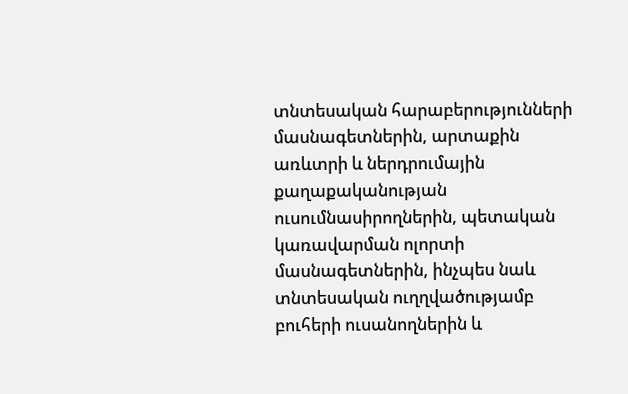տնտեսական հարաբերությունների մասնագետներին, արտաքին առևտրի և ներդրումային քաղաքականության ուսումնասիրողներին, պետական կառավարման ոլորտի մասնագետներին, ինչպես նաև տնտեսական ուղղվածությամբ բուհերի ուսանողներին և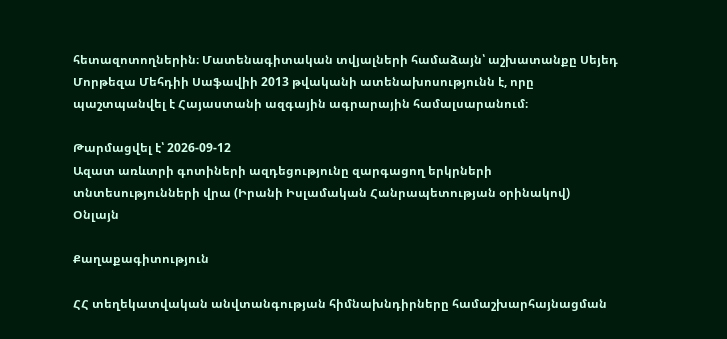հետազոտողներին։ Մատենագիտական տվյալների համաձայն՝ աշխատանքը Սեյեդ Մորթեզա Մեհդիի Սաֆավիի 2013 թվականի ատենախոսությունն է, որը պաշտպանվել է Հայաստանի ազգային ագրարային համալսարանում։

Թարմացվել է՝ 2026-09-12
Ազատ առևտրի գոտիների ազդեցությունը զարգացող երկրների տնտեսությունների վրա (Իրանի Իսլամական Հանրապետության օրինակով)
Օնլայն

Քաղաքագիտություն

ՀՀ տեղեկատվական անվտանգության հիմնախնդիրները համաշխարհայնացման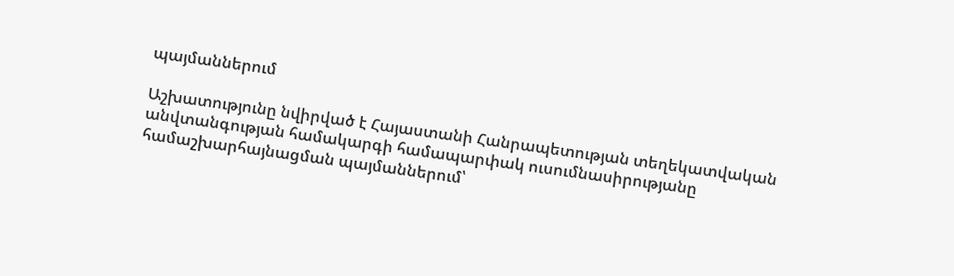պայմաններում

Աշխատությունը նվիրված է Հայաստանի Հանրապետության տեղեկատվական անվտանգության համակարգի համապարփակ ուսումնասիրությանը համաշխարհայնացման պայմաններում՝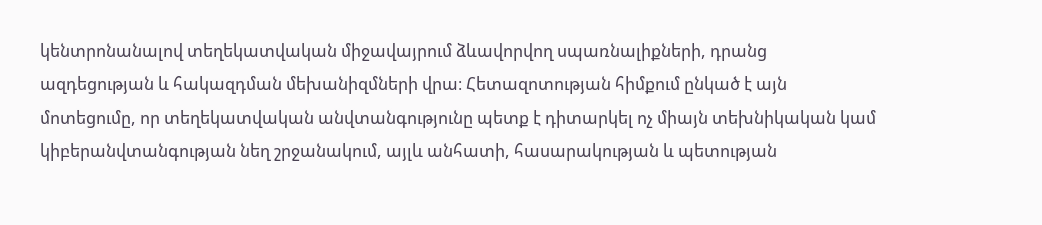կենտրոնանալով տեղեկատվական միջավայրում ձևավորվող սպառնալիքների, դրանց ազդեցության և հակազդման մեխանիզմների վրա։ Հետազոտության հիմքում ընկած է այն մոտեցումը, որ տեղեկատվական անվտանգությունը պետք է դիտարկել ոչ միայն տեխնիկական կամ կիբերանվտանգության նեղ շրջանակում, այլև անհատի, հասարակության և պետության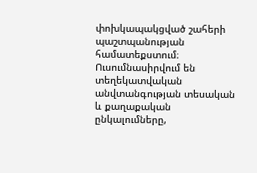փոխկապակցված շահերի պաշտպանության համատեքստում։ Ուսումնասիրվում են տեղեկատվական անվտանգության տեսական և քաղաքական ընկալումները,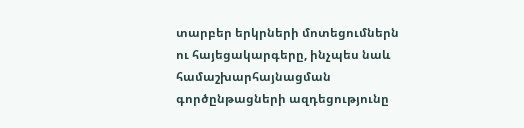տարբեր երկրների մոտեցումներն ու հայեցակարգերը, ինչպես նաև համաշխարհայնացման գործընթացների ազդեցությունը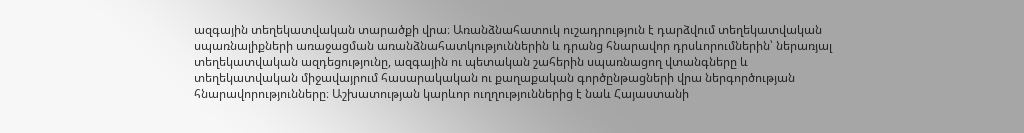ազգային տեղեկատվական տարածքի վրա։ Առանձնահատուկ ուշադրություն է դարձվում տեղեկատվական սպառնալիքների առաջացման առանձնահատկություններին և դրանց հնարավոր դրսևորումներին՝ ներառյալ տեղեկատվական ազդեցությունը, ազգային ու պետական շահերին սպառնացող վտանգները և տեղեկատվական միջավայրում հասարակական ու քաղաքական գործընթացների վրա ներգործության հնարավորությունները։ Աշխատության կարևոր ուղղություններից է նաև Հայաստանի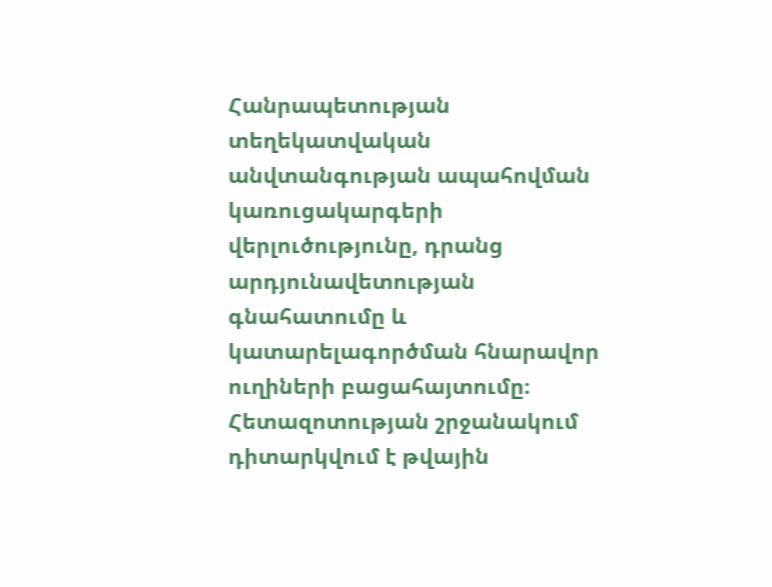Հանրապետության տեղեկատվական անվտանգության ապահովման կառուցակարգերի վերլուծությունը, դրանց արդյունավետության գնահատումը և կատարելագործման հնարավոր ուղիների բացահայտումը։ Հետազոտության շրջանակում դիտարկվում է թվային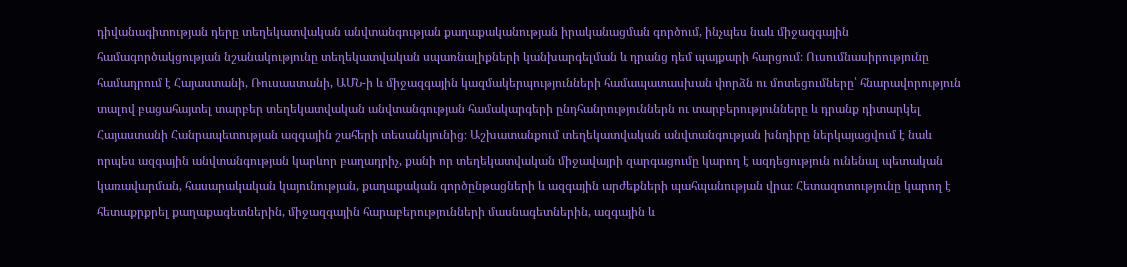դիվանագիտության դերը տեղեկատվական անվտանգության քաղաքականության իրականացման գործում, ինչպես նաև միջազգային համագործակցության նշանակությունը տեղեկատվական սպառնալիքների կանխարգելման և դրանց դեմ պայքարի հարցում։ Ուսումնասիրությունը համադրում է Հայաստանի, Ռուսաստանի, ԱՄՆ-ի և միջազգային կազմակերպությունների համապատասխան փորձն ու մոտեցումները՝ հնարավորություն տալով բացահայտել տարբեր տեղեկատվական անվտանգության համակարգերի ընդհանրություններն ու տարբերությունները և դրանք դիտարկել Հայաստանի Հանրապետության ազգային շահերի տեսանկյունից։ Աշխատանքում տեղեկատվական անվտանգության խնդիրը ներկայացվում է նաև որպես ազգային անվտանգության կարևոր բաղադրիչ, քանի որ տեղեկատվական միջավայրի զարգացումը կարող է ազդեցություն ունենալ պետական կառավարման, հասարակական կայունության, քաղաքական գործընթացների և ազգային արժեքների պահպանության վրա։ Հետազոտությունը կարող է հետաքրքրել քաղաքագետներին, միջազգային հարաբերությունների մասնագետներին, ազգային և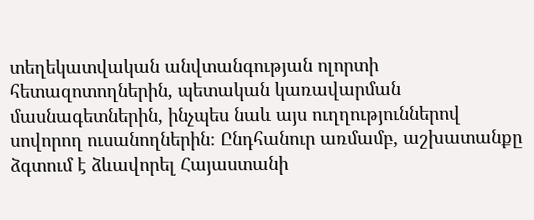տեղեկատվական անվտանգության ոլորտի հետազոտողներին, պետական կառավարման մասնագետներին, ինչպես նաև այս ուղղություններով սովորող ուսանողներին։ Ընդհանուր առմամբ, աշխատանքը ձգտում է ձևավորել Հայաստանի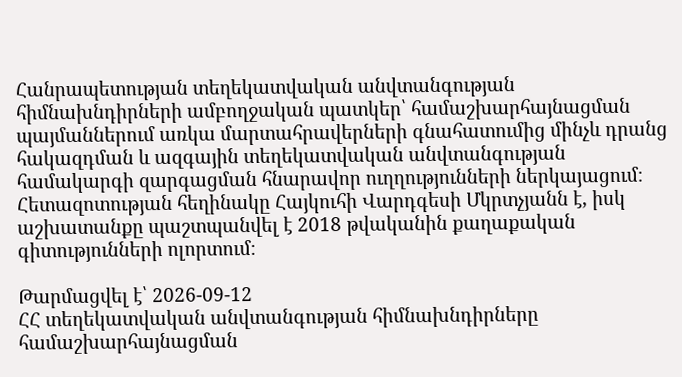Հանրապետության տեղեկատվական անվտանգության հիմնախնդիրների ամբողջական պատկեր՝ համաշխարհայնացման պայմաններում առկա մարտահրավերների գնահատումից մինչև դրանց հակազդման և ազգային տեղեկատվական անվտանգության համակարգի զարգացման հնարավոր ուղղությունների ներկայացում։ Հետազոտության հեղինակը Հայկուհի Վարդգեսի Մկրտչյանն է, իսկ աշխատանքը պաշտպանվել է 2018 թվականին քաղաքական գիտությունների ոլորտում։

Թարմացվել է՝ 2026-09-12
ՀՀ տեղեկատվական անվտանգության հիմնախնդիրները համաշխարհայնացման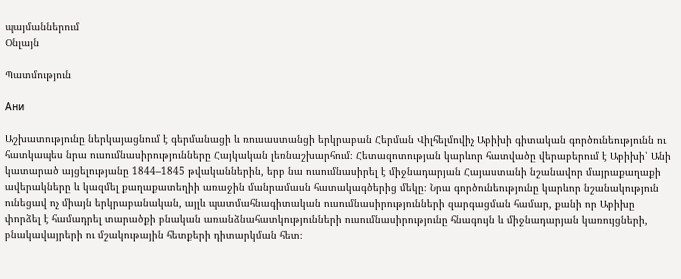պայմաններում
Օնլայն

Պատմություն

Ани

Աշխատությունը ներկայացնում է գերմանացի և ռուսաստանցի երկրաբան Հերման Վիլհելմովիչ Աբիխի գիտական գործունեությունն ու հատկապես նրա ուսումնասիրությունները Հայկական լեռնաշխարհում։ Հետազոտության կարևոր հատվածը վերաբերում է Աբիխի՝ Անի կատարած այցելությանը 1844–1845 թվականներին, երբ նա ուսումնասիրել է միջնադարյան Հայաստանի նշանավոր մայրաքաղաքի ավերակները և կազմել քաղաքատեղիի առաջին մանրամասն հատակագծերից մեկը։ Նրա գործունեությունը կարևոր նշանակություն ունեցավ ոչ միայն երկրաբանական, այլև պատմահնագիտական ուսումնասիրությունների զարգացման համար, քանի որ Աբիխը փորձել է համադրել տարածքի բնական առանձնահատկությունների ուսումնասիրությունը հնագույն և միջնադարյան կառույցների, բնակավայրերի ու մշակութային հետքերի դիտարկման հետ։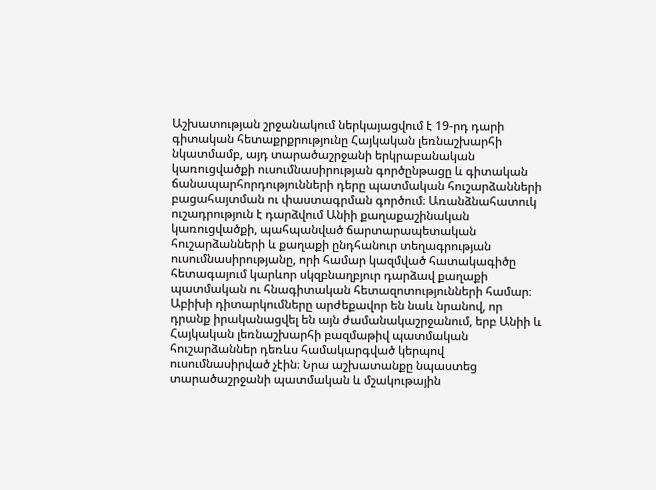Աշխատության շրջանակում ներկայացվում է 19-րդ դարի գիտական հետաքրքրությունը Հայկական լեռնաշխարհի նկատմամբ, այդ տարածաշրջանի երկրաբանական կառուցվածքի ուսումնասիրության գործընթացը և գիտական ճանապարհորդությունների դերը պատմական հուշարձանների բացահայտման ու փաստագրման գործում։ Առանձնահատուկ ուշադրություն է դարձվում Անիի քաղաքաշինական կառուցվածքի, պահպանված ճարտարապետական հուշարձանների և քաղաքի ընդհանուր տեղագրության ուսումնասիրությանը, որի համար կազմված հատակագիծը հետագայում կարևոր սկզբնաղբյուր դարձավ քաղաքի պատմական ու հնագիտական հետազոտությունների համար։ Աբիխի դիտարկումները արժեքավոր են նաև նրանով, որ դրանք իրականացվել են այն ժամանակաշրջանում, երբ Անիի և Հայկական լեռնաշխարհի բազմաթիվ պատմական հուշարձաններ դեռևս համակարգված կերպով ուսումնասիրված չէին։ Նրա աշխատանքը նպաստեց տարածաշրջանի պատմական և մշակութային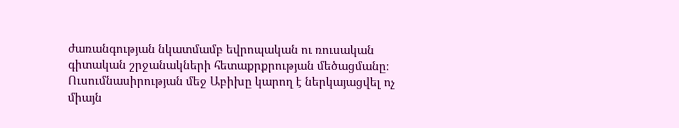ժառանգության նկատմամբ եվրոպական ու ռուսական գիտական շրջանակների հետաքրքրության մեծացմանը։ Ուսումնասիրության մեջ Աբիխը կարող է ներկայացվել ոչ միայն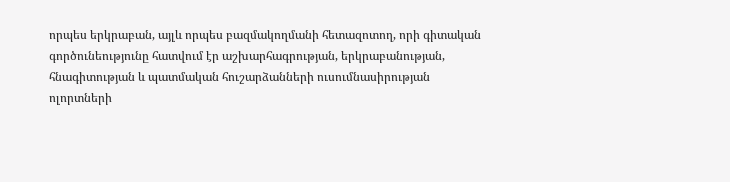որպես երկրաբան, այլև որպես բազմակողմանի հետազոտող, որի գիտական գործունեությունը հատվում էր աշխարհագրության, երկրաբանության, հնագիտության և պատմական հուշարձանների ուսումնասիրության ոլորտների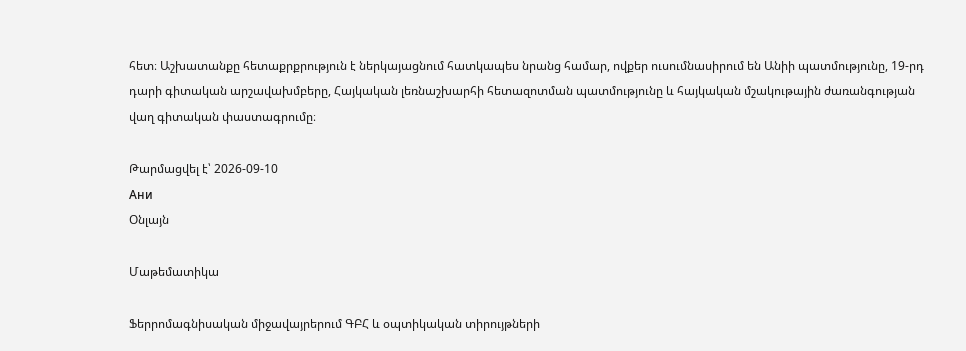հետ։ Աշխատանքը հետաքրքրություն է ներկայացնում հատկապես նրանց համար, ովքեր ուսումնասիրում են Անիի պատմությունը, 19-րդ դարի գիտական արշավախմբերը, Հայկական լեռնաշխարհի հետազոտման պատմությունը և հայկական մշակութային ժառանգության վաղ գիտական փաստագրումը։

Թարմացվել է՝ 2026-09-10
Ани
Օնլայն

Մաթեմատիկա

Ֆերրոմագնիսական միջավայրերում ԳԲՀ և օպտիկական տիրույթների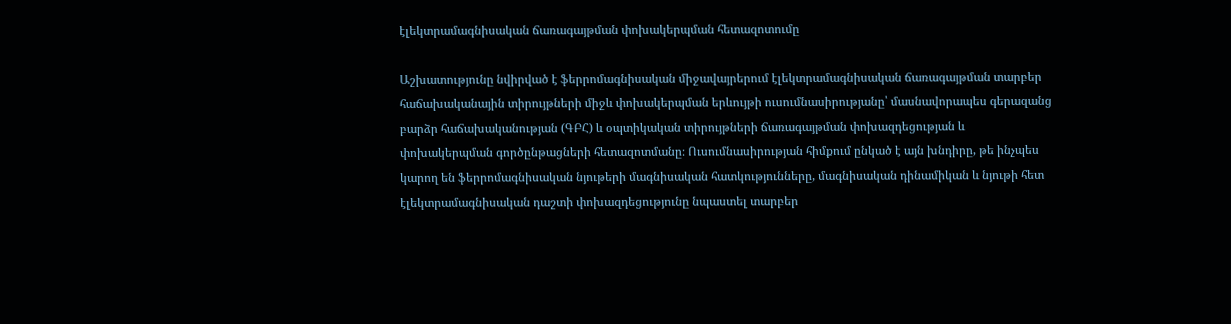էլեկտրամագնիսական ճառագայթման փոխակերպման հետազոտումը

Աշխատությունը նվիրված է ֆերրոմագնիսական միջավայրերում էլեկտրամագնիսական ճառագայթման տարբեր հաճախականային տիրույթների միջև փոխակերպման երևույթի ուսումնասիրությանը՝ մասնավորապես գերազանց բարձր հաճախականության (ԳԲՀ) և օպտիկական տիրույթների ճառագայթման փոխազդեցության և փոխակերպման գործընթացների հետազոտմանը։ Ուսումնասիրության հիմքում ընկած է այն խնդիրը, թե ինչպես կարող են ֆերրոմագնիսական նյութերի մագնիսական հատկությունները, մագնիսական դինամիկան և նյութի հետ էլեկտրամագնիսական դաշտի փոխազդեցությունը նպաստել տարբեր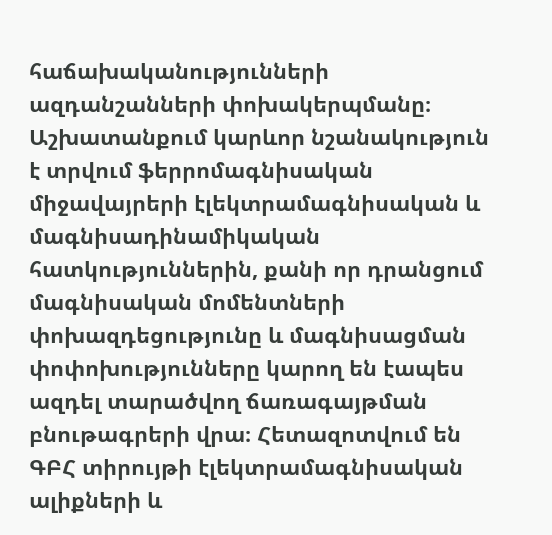հաճախականությունների ազդանշանների փոխակերպմանը։ Աշխատանքում կարևոր նշանակություն է տրվում ֆերրոմագնիսական միջավայրերի էլեկտրամագնիսական և մագնիսադինամիկական հատկություններին, քանի որ դրանցում մագնիսական մոմենտների փոխազդեցությունը և մագնիսացման փոփոխությունները կարող են էապես ազդել տարածվող ճառագայթման բնութագրերի վրա։ Հետազոտվում են ԳԲՀ տիրույթի էլեկտրամագնիսական ալիքների և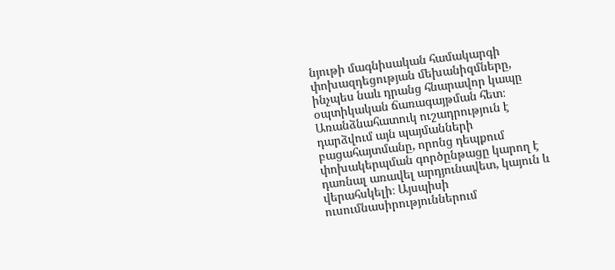նյութի մագնիսական համակարգի փոխազդեցության մեխանիզմները, ինչպես նաև դրանց հնարավոր կապը օպտիկական ճառագայթման հետ։ Առանձնահատուկ ուշադրություն է դարձվում այն պայմանների բացահայտմանը, որոնց դեպքում փոխակերպման գործընթացը կարող է դառնալ առավել արդյունավետ, կայուն և վերահսկելի։ Այսպիսի ուսումնասիրություններում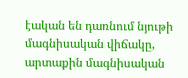էական են դառնում նյութի մագնիսական վիճակը, արտաքին մագնիսական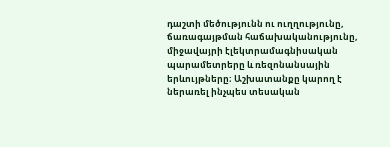դաշտի մեծությունն ու ուղղությունը, ճառագայթման հաճախականությունը, միջավայրի էլեկտրամագնիսական պարամետրերը և ռեզոնանսային երևույթները։ Աշխատանքը կարող է ներառել ինչպես տեսական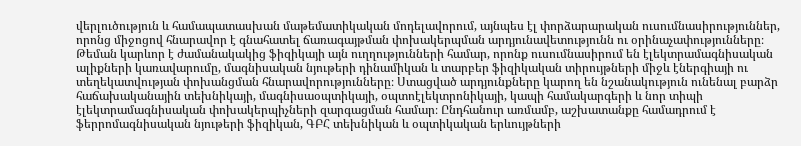վերլուծություն և համապատասխան մաթեմատիկական մոդելավորում, այնպես էլ փորձարարական ուսումնասիրություններ, որոնց միջոցով հնարավոր է գնահատել ճառագայթման փոխակերպման արդյունավետությունն ու օրինաչափությունները։ Թեման կարևոր է ժամանակակից ֆիզիկայի այն ուղղությունների համար, որոնք ուսումնասիրում են էլեկտրամագնիսական ալիքների կառավարումը, մագնիսական նյութերի դինամիկան և տարբեր ֆիզիկական տիրույթների միջև էներգիայի ու տեղեկատվության փոխանցման հնարավորությունները։ Ստացված արդյունքները կարող են նշանակություն ունենալ բարձր հաճախականային տեխնիկայի, մագնիսաօպտիկայի, օպտոէլեկտրոնիկայի, կապի համակարգերի և նոր տիպի էլեկտրամագնիսական փոխակերպիչների զարգացման համար։ Ընդհանուր առմամբ, աշխատանքը համադրում է ֆերրոմագնիսական նյութերի ֆիզիկան, ԳԲՀ տեխնիկան և օպտիկական երևույթների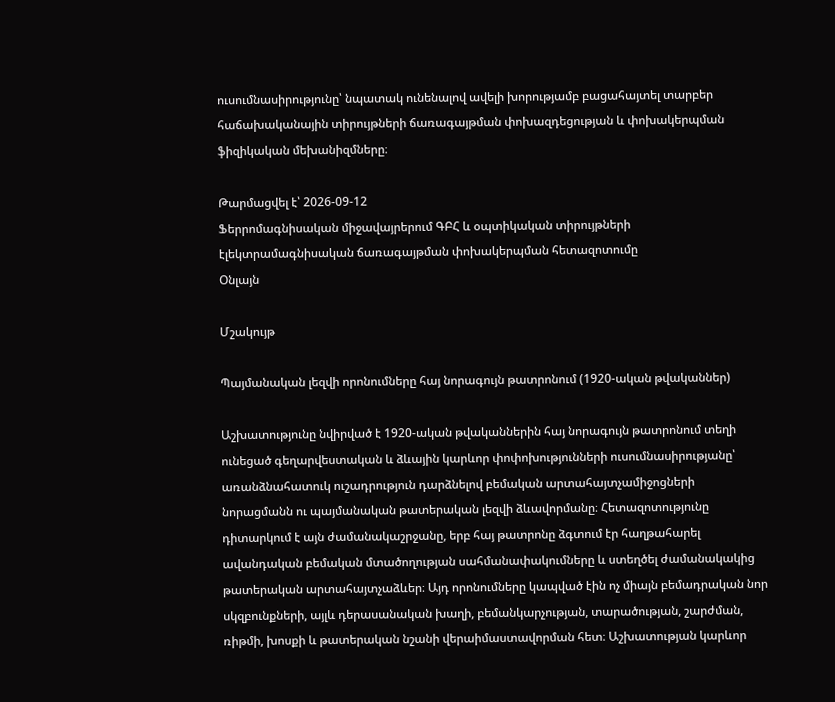ուսումնասիրությունը՝ նպատակ ունենալով ավելի խորությամբ բացահայտել տարբեր հաճախականային տիրույթների ճառագայթման փոխազդեցության և փոխակերպման ֆիզիկական մեխանիզմները։

Թարմացվել է՝ 2026-09-12
Ֆերրոմագնիսական միջավայրերում ԳԲՀ և օպտիկական տիրույթների էլեկտրամագնիսական ճառագայթման փոխակերպման հետազոտումը
Օնլայն

Մշակույթ

Պայմանական լեզվի որոնումները հայ նորագույն թատրոնում (1920-ական թվականներ)

Աշխատությունը նվիրված է 1920-ական թվականներին հայ նորագույն թատրոնում տեղի ունեցած գեղարվեստական և ձևային կարևոր փոփոխությունների ուսումնասիրությանը՝ առանձնահատուկ ուշադրություն դարձնելով բեմական արտահայտչամիջոցների նորացմանն ու պայմանական թատերական լեզվի ձևավորմանը։ Հետազոտությունը դիտարկում է այն ժամանակաշրջանը, երբ հայ թատրոնը ձգտում էր հաղթահարել ավանդական բեմական մտածողության սահմանափակումները և ստեղծել ժամանակակից թատերական արտահայտչաձևեր։ Այդ որոնումները կապված էին ոչ միայն բեմադրական նոր սկզբունքների, այլև դերասանական խաղի, բեմանկարչության, տարածության, շարժման, ռիթմի, խոսքի և թատերական նշանի վերաիմաստավորման հետ։ Աշխատության կարևոր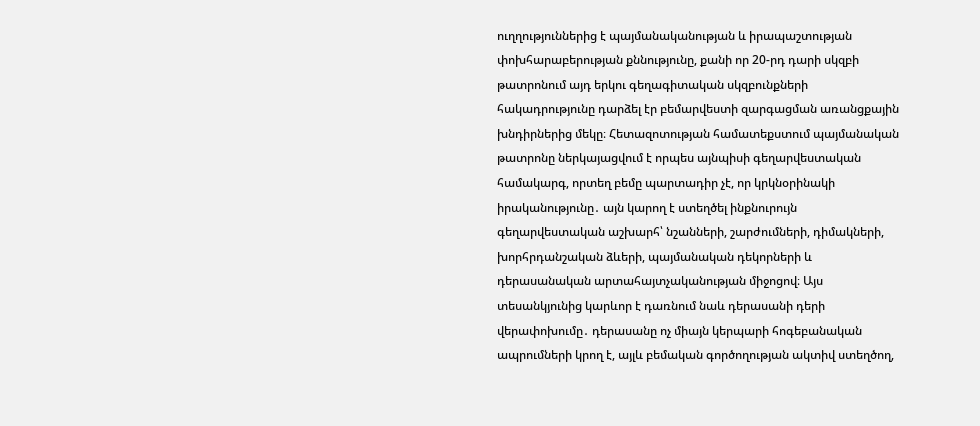ուղղություններից է պայմանականության և իրապաշտության փոխհարաբերության քննությունը, քանի որ 20-րդ դարի սկզբի թատրոնում այդ երկու գեղագիտական սկզբունքների հակադրությունը դարձել էր բեմարվեստի զարգացման առանցքային խնդիրներից մեկը։ Հետազոտության համատեքստում պայմանական թատրոնը ներկայացվում է որպես այնպիսի գեղարվեստական համակարգ, որտեղ բեմը պարտադիր չէ, որ կրկնօրինակի իրականությունը․ այն կարող է ստեղծել ինքնուրույն գեղարվեստական աշխարհ՝ նշանների, շարժումների, դիմակների, խորհրդանշական ձևերի, պայմանական դեկորների և դերասանական արտահայտչականության միջոցով։ Այս տեսանկյունից կարևոր է դառնում նաև դերասանի դերի վերափոխումը․ դերասանը ոչ միայն կերպարի հոգեբանական ապրումների կրող է, այլև բեմական գործողության ակտիվ ստեղծող,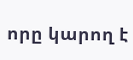որը կարող է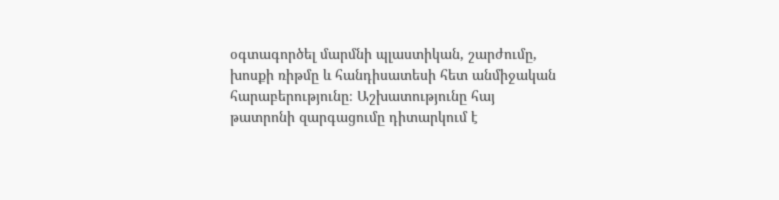օգտագործել մարմնի պլաստիկան, շարժումը, խոսքի ռիթմը և հանդիսատեսի հետ անմիջական հարաբերությունը։ Աշխատությունը հայ թատրոնի զարգացումը դիտարկում է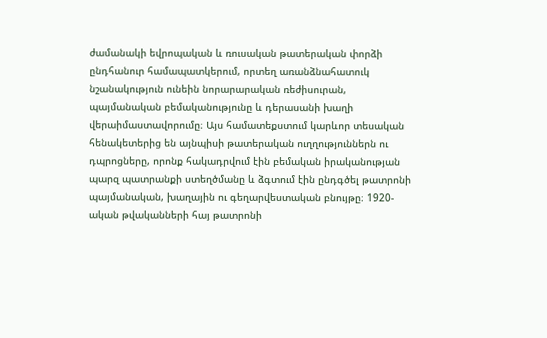ժամանակի եվրոպական և ռուսական թատերական փորձի ընդհանուր համապատկերում, որտեղ առանձնահատուկ նշանակություն ունեին նորարարական ռեժիսուրան, պայմանական բեմականությունը և դերասանի խաղի վերաիմաստավորումը։ Այս համատեքստում կարևոր տեսական հենակետերից են այնպիսի թատերական ուղղություններն ու դպրոցները, որոնք հակադրվում էին բեմական իրականության պարզ պատրանքի ստեղծմանը և ձգտում էին ընդգծել թատրոնի պայմանական, խաղային ու գեղարվեստական բնույթը։ 1920-ական թվականների հայ թատրոնի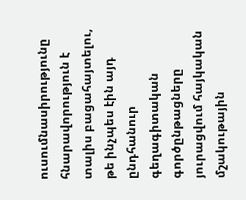ուսումնասիրությունը հնարավորություն է տալիս բացահայտելու, թե ինչպես էին այդ ընդհանուր գեղագիտական գործընթացները յուրացվում հայկական մշակութային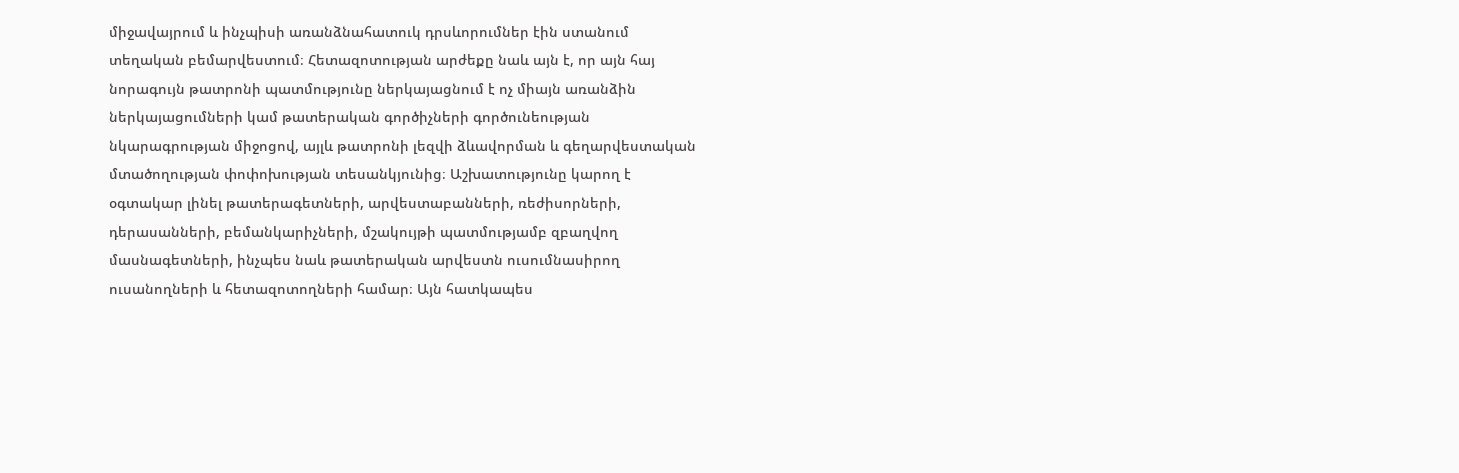միջավայրում և ինչպիսի առանձնահատուկ դրսևորումներ էին ստանում տեղական բեմարվեստում։ Հետազոտության արժեքը նաև այն է, որ այն հայ նորագույն թատրոնի պատմությունը ներկայացնում է ոչ միայն առանձին ներկայացումների կամ թատերական գործիչների գործունեության նկարագրության միջոցով, այլև թատրոնի լեզվի ձևավորման և գեղարվեստական մտածողության փոփոխության տեսանկյունից։ Աշխատությունը կարող է օգտակար լինել թատերագետների, արվեստաբանների, ռեժիսորների, դերասանների, բեմանկարիչների, մշակույթի պատմությամբ զբաղվող մասնագետների, ինչպես նաև թատերական արվեստն ուսումնասիրող ուսանողների և հետազոտողների համար։ Այն հատկապես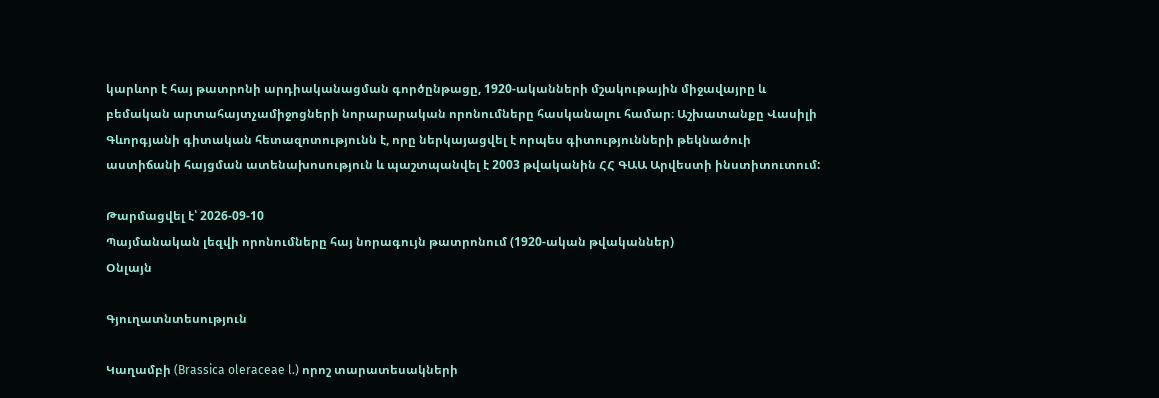կարևոր է հայ թատրոնի արդիականացման գործընթացը, 1920-ականների մշակութային միջավայրը և բեմական արտահայտչամիջոցների նորարարական որոնումները հասկանալու համար։ Աշխատանքը Վասիլի Գևորգյանի գիտական հետազոտությունն է, որը ներկայացվել է որպես գիտությունների թեկնածուի աստիճանի հայցման ատենախոսություն և պաշտպանվել է 2003 թվականին ՀՀ ԳԱԱ Արվեստի ինստիտուտում:

Թարմացվել է՝ 2026-09-10
Պայմանական լեզվի որոնումները հայ նորագույն թատրոնում (1920-ական թվականներ)
Օնլայն

Գյուղատնտեսություն

Կաղամբի (Brassica oleraceae l.) որոշ տարատեսակների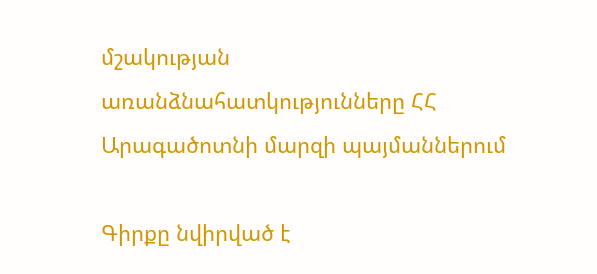մշակության առանձնահատկությունները ՀՀ Արագածոտնի մարզի պայմաններում

Գիրքը նվիրված է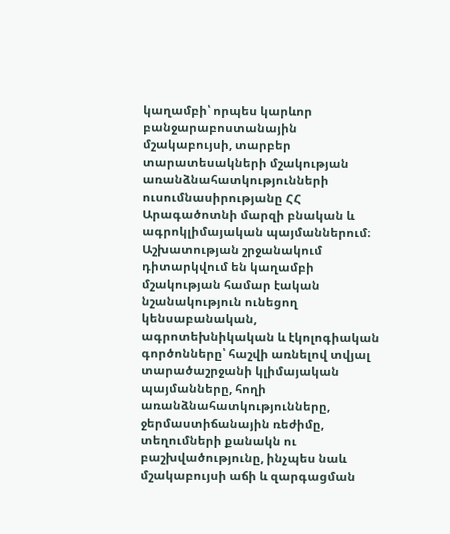կաղամբի՝ որպես կարևոր բանջարաբոստանային մշակաբույսի, տարբեր տարատեսակների մշակության առանձնահատկությունների ուսումնասիրությանը ՀՀ Արագածոտնի մարզի բնական և ագրոկլիմայական պայմաններում։ Աշխատության շրջանակում դիտարկվում են կաղամբի մշակության համար էական նշանակություն ունեցող կենսաբանական, ագրոտեխնիկական և էկոլոգիական գործոնները՝ հաշվի առնելով տվյալ տարածաշրջանի կլիմայական պայմանները, հողի առանձնահատկությունները, ջերմաստիճանային ռեժիմը, տեղումների քանակն ու բաշխվածությունը, ինչպես նաև մշակաբույսի աճի և զարգացման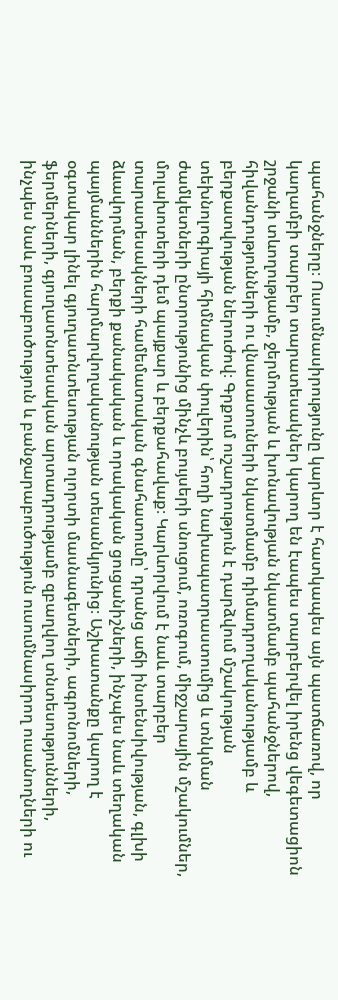պահանջները։ Ուսումնասիրությունը կարևոր է հատկապես այն պատճառով, որ կաղամբի տարբեր տարատեսակներ կարող են էապես տարբերվել իրենց վեգետացիոն շրջանի տևողությամբ, ջերմության և խոնավության նկատմամբ պահանջներով, հիվանդությունների ու վնասատուների նկատմամբ դիմադրողականությամբ և բերքատվության ներուժով։ Գրքում ուշադրություն է դարձվում մշակության տեխնոլոգիայի հիմնական փուլերին՝ հողի նախապատրաստումից և տնկման ժամկետների ընտրությունից մինչև բույսերի սնուցում, ոռոգում, միջշարային մշակումներ, մոլախոտերի դեմ պայքար և բերքահավաք։ Կարևորվում է նաև տարբեր տարատեսակների համեմատական գնահատումը՝ դրանց աճի ինտենսիվության, գլխի ձևավորման, բերքի քանակական և որակական ցուցանիշների, ինչպես նաև տեղական պայմաններին հարմարվողականության տեսանկյունից։ Աշխատանքը կարող է օգտակար լինել գյուղատնտեսության ոլորտի մասնագետների, ագրոնոմների, ֆերմերների, գյուղատնտեսական արտադրությամբ զբաղվող տնտեսությունների, ինչպես նաև բուսաբուծություն և բանջարաբուծություն ուսումնասիրող ուսանողների ու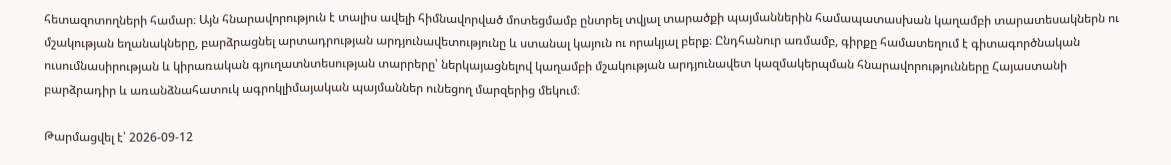հետազոտողների համար։ Այն հնարավորություն է տալիս ավելի հիմնավորված մոտեցմամբ ընտրել տվյալ տարածքի պայմաններին համապատասխան կաղամբի տարատեսակներն ու մշակության եղանակները, բարձրացնել արտադրության արդյունավետությունը և ստանալ կայուն ու որակյալ բերք։ Ընդհանուր առմամբ, գիրքը համատեղում է գիտագործնական ուսումնասիրության և կիրառական գյուղատնտեսության տարրերը՝ ներկայացնելով կաղամբի մշակության արդյունավետ կազմակերպման հնարավորությունները Հայաստանի բարձրադիր և առանձնահատուկ ագրոկլիմայական պայմաններ ունեցող մարզերից մեկում։

Թարմացվել է՝ 2026-09-12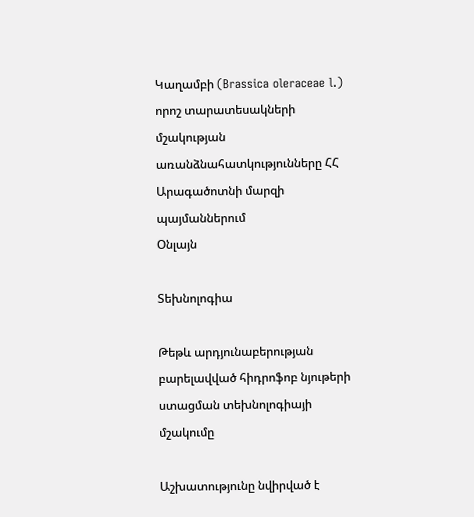Կաղամբի (Brassica oleraceae l.) որոշ տարատեսակների մշակության առանձնահատկությունները ՀՀ Արագածոտնի մարզի պայմաններում
Օնլայն

Տեխնոլոգիա

Թեթև արդյունաբերության բարելավված հիդրոֆոբ նյութերի ստացման տեխնոլոգիայի մշակումը

Աշխատությունը նվիրված է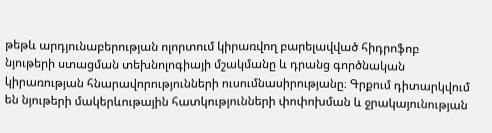թեթև արդյունաբերության ոլորտում կիրառվող բարելավված հիդրոֆոբ նյութերի ստացման տեխնոլոգիայի մշակմանը և դրանց գործնական կիրառության հնարավորությունների ուսումնասիրությանը։ Գրքում դիտարկվում են նյութերի մակերևութային հատկությունների փոփոխման և ջրակայունության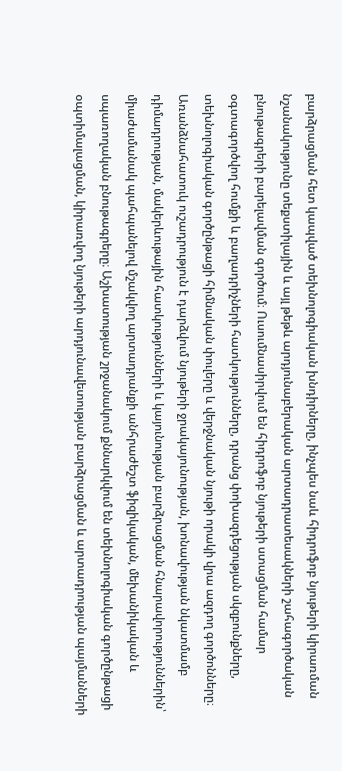բարձրացման հետ կապված տեխնոլոգիական խնդիրները, ինչպես նաև հիդրոֆոբ նյութերի կիրառման նշանակությունը տեքստիլային և այլ թեթև արդյունաբերական արտադրատեսակների շահագործական բնութագրերի բարելավման գործում։ Ուսումնասիրվում են հիդրոֆոբ նյութերի ստացման համար օգտագործվող հումքի և բաղադրիչների հատկությունները, դրանց փոխազդեցության սկզբունքները, տեխնոլոգիական գործընթացի հիմնական փուլերը և վերջնական նյութի որակի վրա ազդող գործոնները։ Առանձնահատուկ ուշադրություն է դարձվում նյութերի ջրակայունության, խոնավության նկատմամբ դիմադրության, մակերևութային հատկությունների և կայունության բարձրացման հնարավորություններին՝ միաժամանակ պահպանելով մշակվող արտադրանքի անհրաժեշտ ֆիզիկական, մեխանիկական և սպառողական բնութագրերը։ Աշխատության շրջանակում քննարկվում են տեխնոլոգիական գործընթացի օպտիմալացման, կիրառվող նյութերի արդյունավետության բարձրացման և արտադրության պայմանների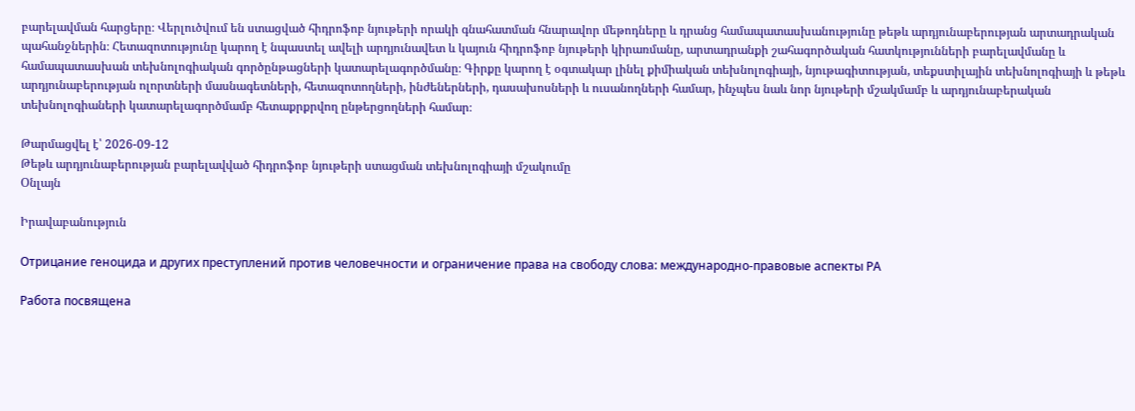բարելավման հարցերը։ Վերլուծվում են ստացված հիդրոֆոբ նյութերի որակի գնահատման հնարավոր մեթոդները և դրանց համապատասխանությունը թեթև արդյունաբերության արտադրական պահանջներին։ Հետազոտությունը կարող է նպաստել ավելի արդյունավետ և կայուն հիդրոֆոբ նյութերի կիրառմանը, արտադրանքի շահագործական հատկությունների բարելավմանը և համապատասխան տեխնոլոգիական գործընթացների կատարելագործմանը։ Գիրքը կարող է օգտակար լինել քիմիական տեխնոլոգիայի, նյութագիտության, տեքստիլային տեխնոլոգիայի և թեթև արդյունաբերության ոլորտների մասնագետների, հետազոտողների, ինժեներների, դասախոսների և ուսանողների համար, ինչպես նաև նոր նյութերի մշակմամբ և արդյունաբերական տեխնոլոգիաների կատարելագործմամբ հետաքրքրվող ընթերցողների համար։

Թարմացվել է՝ 2026-09-12
Թեթև արդյունաբերության բարելավված հիդրոֆոբ նյութերի ստացման տեխնոլոգիայի մշակումը
Օնլայն

Իրավաբանություն

Отрицание геноцида и других преступлений против человечности и ограничение права на свободу слова: международно-правовые аспекты РА

Работа посвящена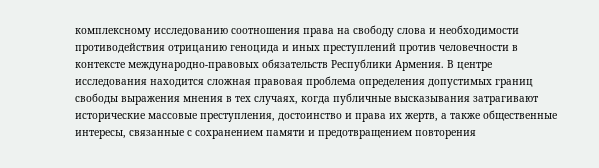комплексному исследованию соотношения права на свободу слова и необходимости противодействия отрицанию геноцида и иных преступлений против человечности в контексте международно-правовых обязательств Республики Армения. В центре исследования находится сложная правовая проблема определения допустимых границ свободы выражения мнения в тех случаях, когда публичные высказывания затрагивают исторические массовые преступления, достоинство и права их жертв, а также общественные интересы, связанные с сохранением памяти и предотвращением повторения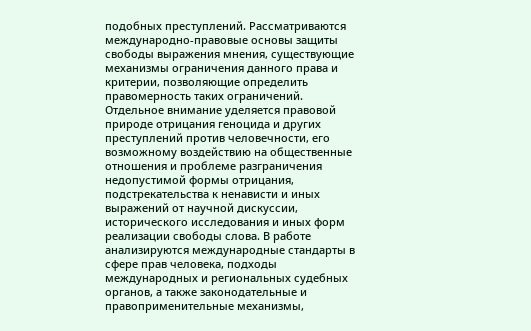подобных преступлений. Рассматриваются международно-правовые основы защиты свободы выражения мнения, существующие механизмы ограничения данного права и критерии, позволяющие определить правомерность таких ограничений. Отдельное внимание уделяется правовой природе отрицания геноцида и других преступлений против человечности, его возможному воздействию на общественные отношения и проблеме разграничения недопустимой формы отрицания, подстрекательства к ненависти и иных выражений от научной дискуссии, исторического исследования и иных форм реализации свободы слова. В работе анализируются международные стандарты в сфере прав человека, подходы международных и региональных судебных органов, а также законодательные и правоприменительные механизмы,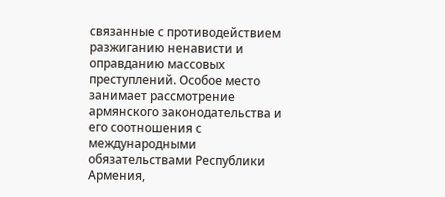связанные с противодействием разжиганию ненависти и оправданию массовых преступлений. Особое место занимает рассмотрение армянского законодательства и его соотношения с международными обязательствами Республики Армения,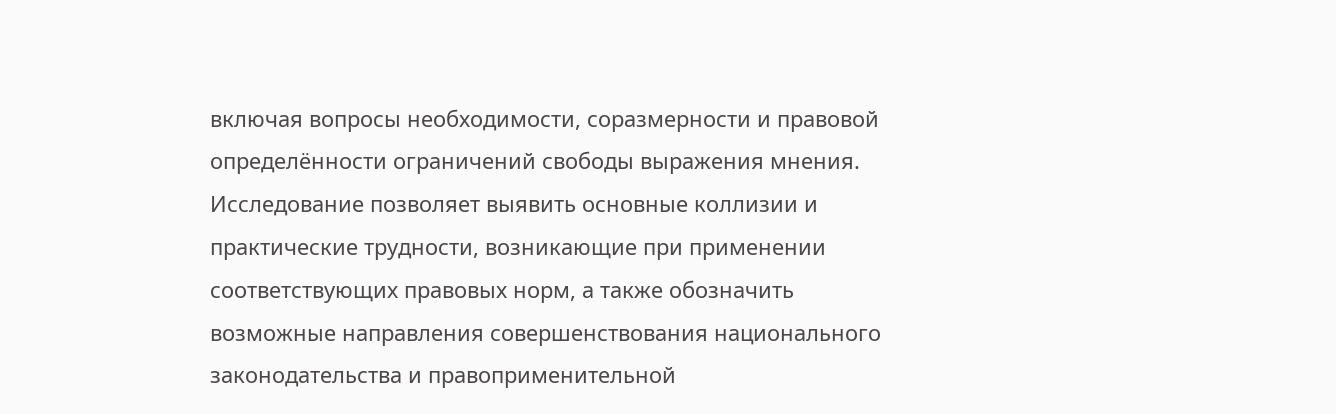включая вопросы необходимости, соразмерности и правовой определённости ограничений свободы выражения мнения. Исследование позволяет выявить основные коллизии и практические трудности, возникающие при применении соответствующих правовых норм, а также обозначить возможные направления совершенствования национального законодательства и правоприменительной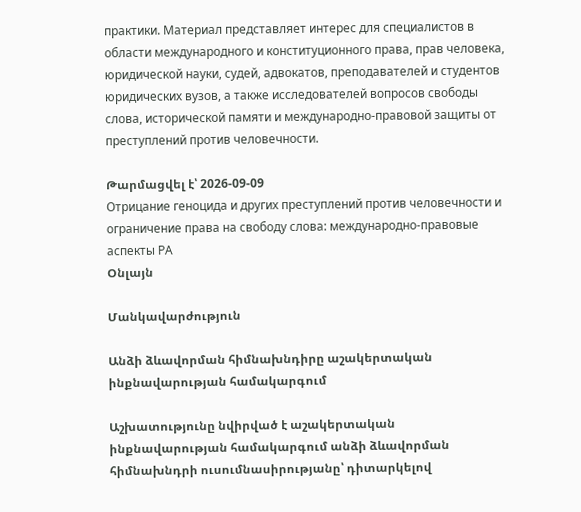практики. Материал представляет интерес для специалистов в области международного и конституционного права, прав человека, юридической науки, судей, адвокатов, преподавателей и студентов юридических вузов, а также исследователей вопросов свободы слова, исторической памяти и международно-правовой защиты от преступлений против человечности.

Թարմացվել է՝ 2026-09-09
Отрицание геноцида и других преступлений против человечности и ограничение права на свободу слова: международно-правовые аспекты РА
Օնլայն

Մանկավարժություն

Անձի ձևավորման հիմնախնդիրը աշակերտական ինքնավարության համակարգում

Աշխատությունը նվիրված է աշակերտական ինքնավարության համակարգում անձի ձևավորման հիմնախնդրի ուսումնասիրությանը՝ դիտարկելով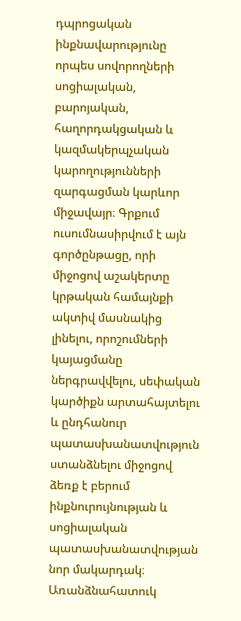դպրոցական ինքնավարությունը որպես սովորողների սոցիալական, բարոյական, հաղորդակցական և կազմակերպչական կարողությունների զարգացման կարևոր միջավայր։ Գրքում ուսումնասիրվում է այն գործընթացը, որի միջոցով աշակերտը կրթական համայնքի ակտիվ մասնակից լինելու, որոշումների կայացմանը ներգրավվելու, սեփական կարծիքն արտահայտելու և ընդհանուր պատասխանատվություն ստանձնելու միջոցով ձեռք է բերում ինքնուրույնության և սոցիալական պատասխանատվության նոր մակարդակ։ Առանձնահատուկ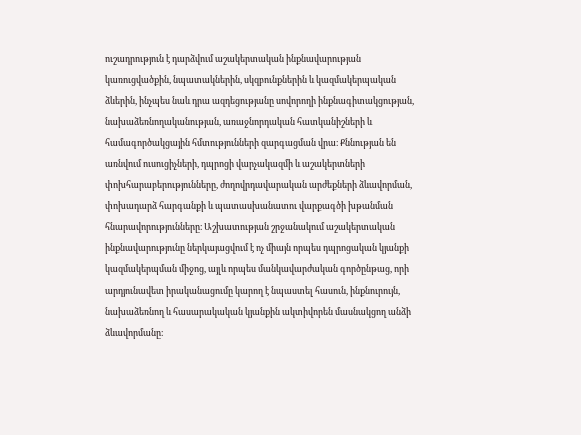ուշադրություն է դարձվում աշակերտական ինքնավարության կառուցվածքին, նպատակներին, սկզբունքներին և կազմակերպական ձևերին, ինչպես նաև դրա ազդեցությանը սովորողի ինքնագիտակցության, նախաձեռնողականության, առաջնորդական հատկանիշների և համագործակցային հմտությունների զարգացման վրա։ Քննության են առնվում ուսուցիչների, դպրոցի վարչակազմի և աշակերտների փոխհարաբերությունները, ժողովրդավարական արժեքների ձևավորման, փոխադարձ հարգանքի և պատասխանատու վարքագծի խթանման հնարավորությունները։ Աշխատության շրջանակում աշակերտական ինքնավարությունը ներկայացվում է ոչ միայն որպես դպրոցական կյանքի կազմակերպման միջոց, այլև որպես մանկավարժական գործընթաց, որի արդյունավետ իրականացումը կարող է նպաստել հասուն, ինքնուրույն, նախաձեռնող և հասարակական կյանքին ակտիվորեն մասնակցող անձի ձևավորմանը։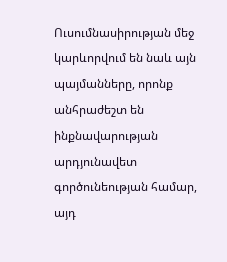Ուսումնասիրության մեջ կարևորվում են նաև այն պայմանները, որոնք անհրաժեշտ են ինքնավարության արդյունավետ գործունեության համար, այդ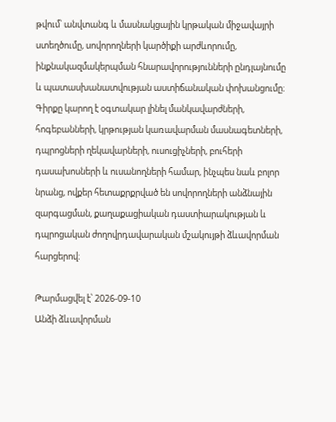թվում՝ անվտանգ և մասնակցային կրթական միջավայրի ստեղծումը, սովորողների կարծիքի արժևորումը, ինքնակազմակերպման հնարավորությունների ընդլայնումը և պատասխանատվության աստիճանական փոխանցումը։ Գիրքը կարող է օգտակար լինել մանկավարժների, հոգեբանների, կրթության կառավարման մասնագետների, դպրոցների ղեկավարների, ուսուցիչների, բուհերի դասախոսների և ուսանողների համար, ինչպես նաև բոլոր նրանց, ովքեր հետաքրքրված են սովորողների անձնային զարգացման, քաղաքացիական դաստիարակության և դպրոցական ժողովրդավարական մշակույթի ձևավորման հարցերով։

Թարմացվել է՝ 2026-09-10
Անձի ձևավորման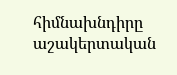հիմնախնդիրը աշակերտական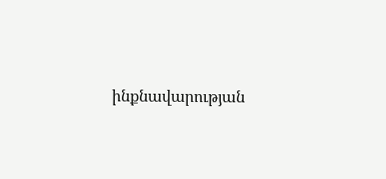ինքնավարության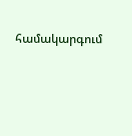համակարգում